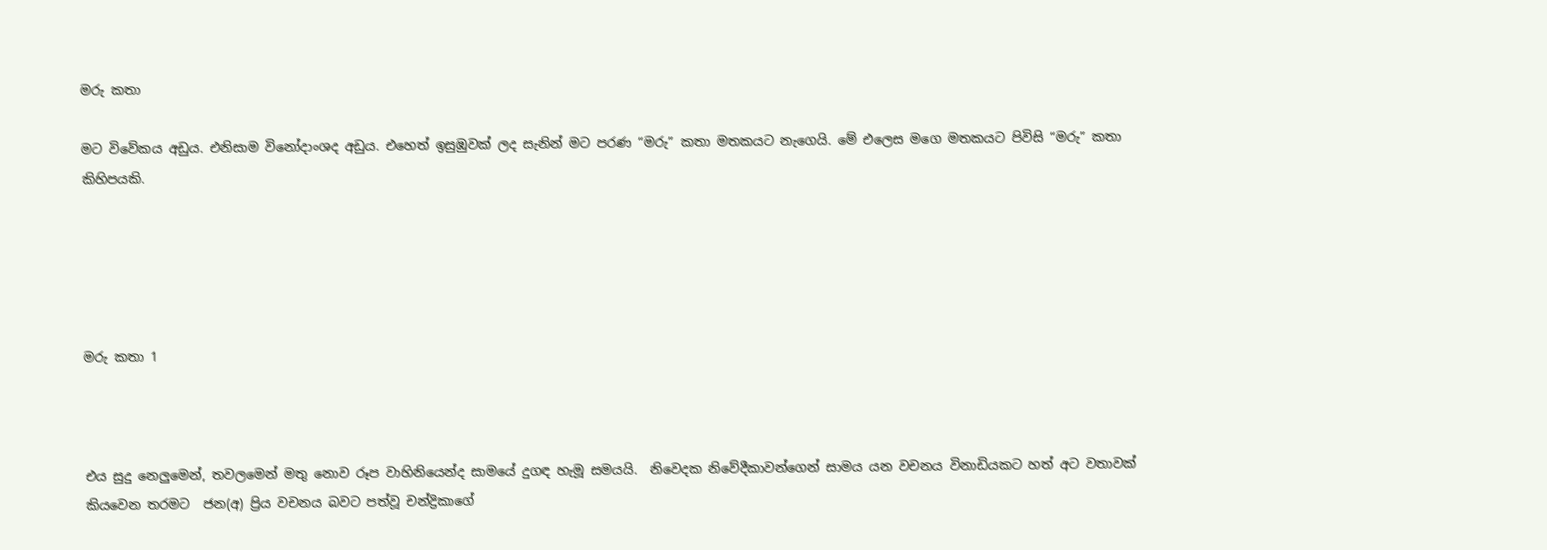මරු කතා

මට විවේකය අඩුය. එනිසාම විනෝදාංශද අඩුය. එහෙත් ඉසුඹුවක් ලද සැනින් මට පරණ “මරු” කතා මතකයට නැගෙයි. මේ එලෙස මගෙ මතකයට පිවිසි “මරු” කතා කිහිපයකි.





මරු කතා 1



එය සුදු නෙලුමෙන්, තවලමෙන් මතු නොව රූප වාහිනියෙන්ද සාමයේ දුගඳ හැමූ සමයයි.  නිවෙදක නිවේදීකාවන්ගෙන් සාමය යන වචනය විනාඩියකට හත් අට වතාවක් කියවෙන තරමට  ජන(අ) ප්‍රිය වචනය බවට පත්වූ චන්ද්‍රිකාගේ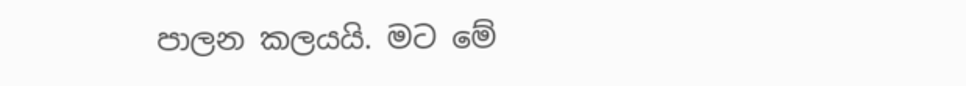පාලන කලයයි. මට මේ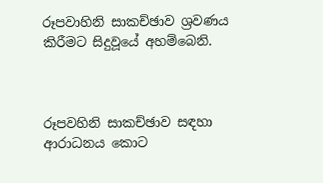රූපවාහිනි සාකච්ඡාව ශ්‍රවණය කිරීමට සිදුවූයේ අහම්බෙනි.



රූපවහිනි සාකච්ඡාව සඳහා ආරාධනය කොට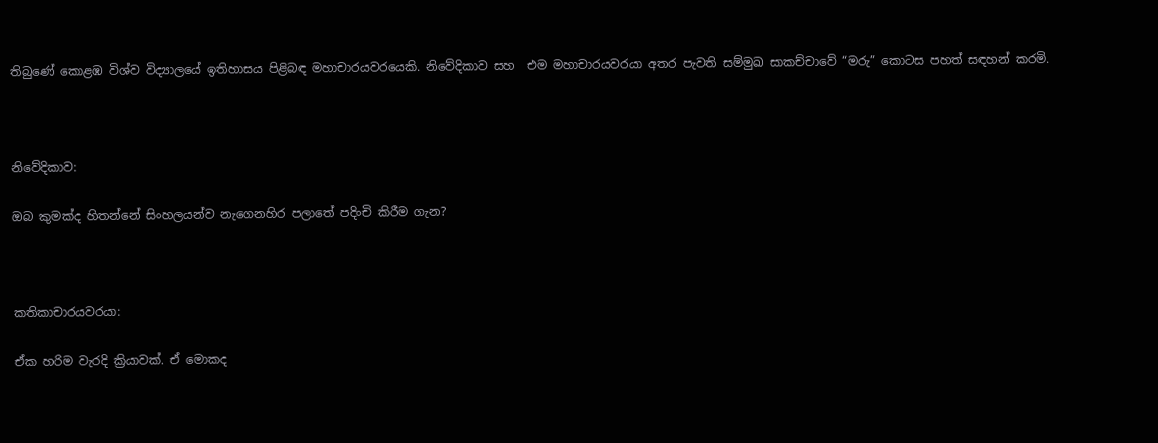තිබුණේ කොළඹ විශ්ව විද්‍යාලයේ ඉතිහාසය පිළිබඳ මහාචාරයවරයෙකි. නිවේදිකාව සහ  එම මහාචාරයවරයා අතර පැවති සම්මුඛ සාකච්චාවේ “මරු” කොටස පහත් සඳහන් කරමි.



නිවේදිකාව:

ඔබ කුමක්ද හිතන්නේ සිංහලයන්ව නැගෙනහිර පලාතේ පදිංචි කිරීම ගැන?



කතිකාචාරයවරයා:

ඒක හරිම වැරදි ක්‍රියාවක්. ඒ මොකද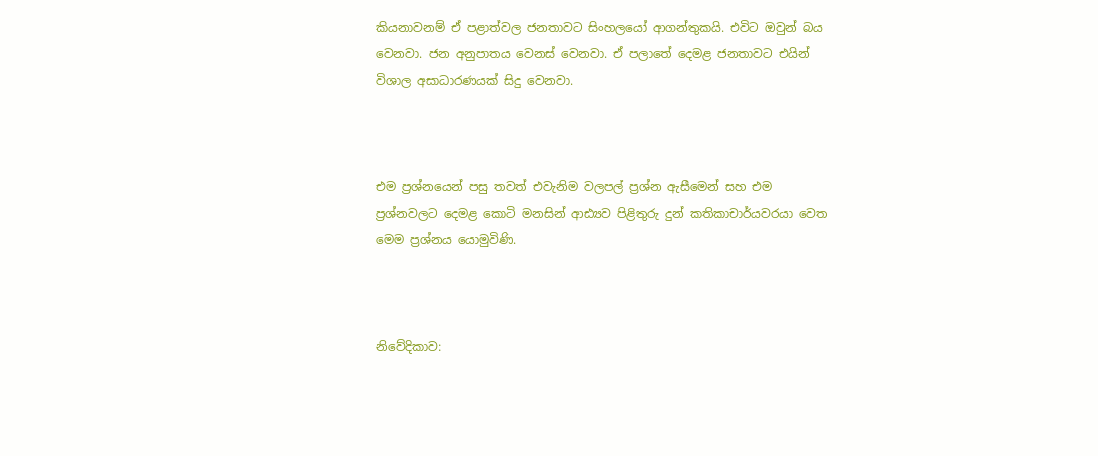කියනාවනම් ඒ පළාත්වල ජනතාවට සිංහලයෝ ආගන්තුකයි. එවිට ඔවුන් බය වෙනවා. ජන අනුපාතය වෙනස් වෙනවා. ඒ පලාතේ දෙමළ ජනතාවට එයින් විශාල අසාධාරණයක් සිදු වෙනවා.



එම ප්‍රශ්නයෙන් පසු තවත් එවැනිම වලපල් ප්‍රශ්න ඇසීමෙන් සහ එම ප්‍රශ්නවලට දෙමළ කොටි මනසින් ආඪ්‍යව පිළිතුරු දුන් කතිකාචාර්යවරයා වෙත මෙම ප්‍රශ්නය යොමුවිණි.



නිවේදිකාව: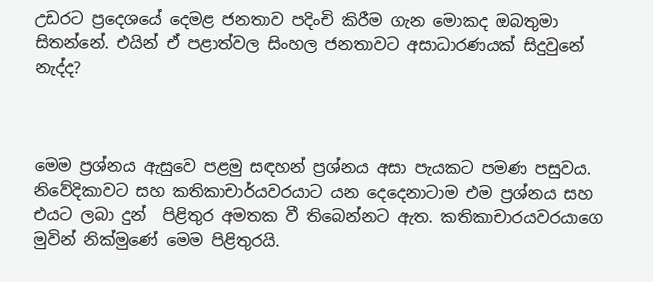උඩරට ප්‍රදෙශයේ දෙමළ ජනතාව පදිංචි කිරීම ගැන මොකද ඔබතුමා සිතන්නේ. එයින් ඒ පළාත්වල සිංහල ජනතාවට අසාධාරණයක් සිදුවුනේ නැද්ද?



මෙම ප්‍රශ්නය ඇසුවෙ පළමු සඳහන් ප්‍රශ්නය අසා පැයකට පමණ පසුවය. නිවේදිකාවට සහ කතිකාචාර්යවරයාට යන දෙදෙනාටාම එම ප්‍රශ්නය සහ එයට ලබා දුන්  පිළිතුර අමතක වී තිබෙන්නට ඇත. කතිකාචාරයවරයාගෙ මුවින් නික්මුණේ මෙම පිළිතුරයි.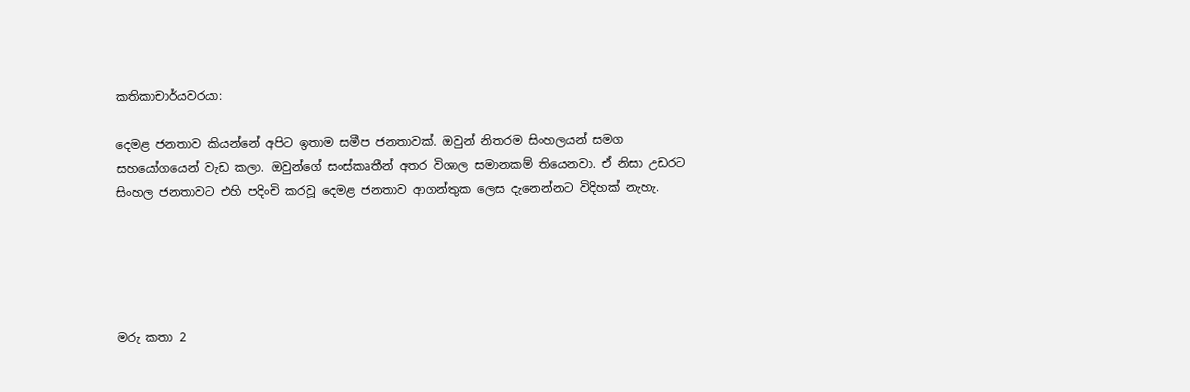කතිකාචාර්යවරයා:

දෙමළ ජනතාව කියන්නේ අපිට ඉතාම සමීප ජනතාවක්. ඔවුන් නිතරම සිංහලයන් සමග සහයෝගයෙන් වැඩ කලා. ඔවුන්ගේ සංස්කෘතීන් අතර විශාල සමානකම් තියෙනවා. ඒ නිසා උඩරට සිංහල ජනතාවට එහි පදිංචි කරවූ දෙමළ ජනතාව ආගන්තුක ලෙස දැනෙන්නට විදිහක් නැහැ.





මරු කතා 2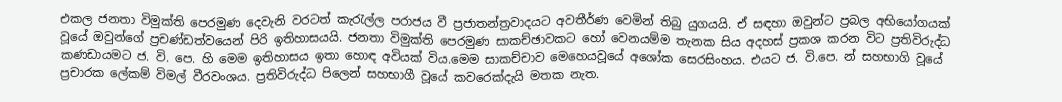එකල ජනතා විමුක්ති පෙරමුණ දෙවැනි වරටත් කැරැල්ල පරාජය වී ප්‍රජාතන්ත්‍රවාදයට අවතීර්ණ වෙමින් තිබු යුගයයි. ඒ සඳහා ඔවුන්ට ප්‍රබල අභියෝගයක් වූයේ ඔවුන්ගේ ප්‍රචණ්ඩත්වයෙන් පිරි ඉතිහාසයයි. ජනතා විමුක්ති පෙරමුණ සාකච්ඡාවකට හෝ වෙනයම්ම තැනක සිය අදහස් ප්‍රකශ කරන විට ප්‍රතිවිරුද්ධ කණඩායමට ජ. වි. පෙ. හි මෙම ඉතිහාසය ඉතා හොඳ අවියක් විය.මෙම සාකච්චාව මෙහෙයවූයේ අශෝක සෙරසිංහය. එයට ජ. වි.පෙ. න් සහභාගි වූයේ ප්‍රචාරක ලේකම් විමල් වීරවංශය. ප්‍රතිවිරුද්ධ පිලෙන් සහභාගී වූයේ කවරෙක්දැයි මතක නැත.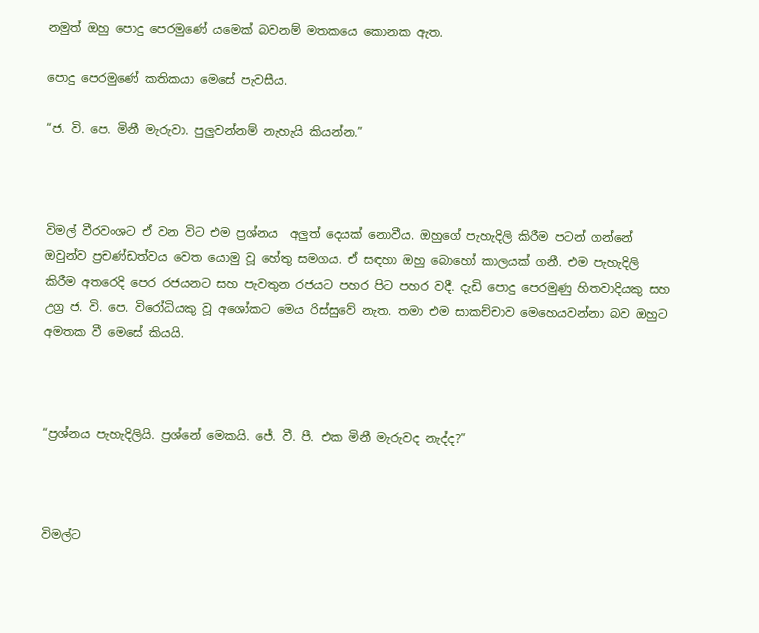නමුත් ඔහු පොදු පෙරමුණේ යමෙක් බවනම් මතකයෙ කොනක ඇත.

පොදු පෙරමුණේ කතිකයා මෙසේ පැවසීය.

“ජ. වි. පෙ. මිනී මැරුවා. පුලුවන්නම් නැහැයි කියන්න.”



විමල් වීරවංශට ඒ වන විට එම ප්‍රශ්නය  අලුත් දෙයක් නොවීය. ඔහුගේ පැහැදිලි කිරීම පටන් ගන්නේ ඔවුන්ව ප්‍රචණ්ඩත්වය වෙත යොමු වූ හේතු සමගය. ඒ සඳහා ඔහු බොහෝ කාලයක් ගනී. එම පැහැදිලි කිරීම අතරෙදි පෙර රජයනට සහ පැවතුන රජයට පහර පිට පහර වදී. දැඩි පොදු පෙරමුණු හිතවාදියකු සහ උග්‍ර ජ. වි. පෙ. විරෝධියකු වූ අශෝකට මෙය රිස්සුවේ නැත. තමා එම සාකච්චාව මෙහෙයවන්නා බව ඔහුට අමතක වී මෙසේ කියයි.



“ප්‍රශ්නය පැහැදිලියි. ප්‍රශ්නේ මෙකයි. ජේ. වී. පී. එක මිනී මැරුවද නැද්ද?”



විමල්ට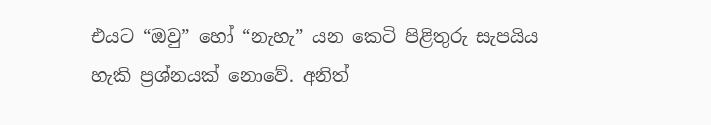එයට “ඔවු” හෝ “නැහැ” යන කෙටි පිළිතුරු සැපයිය හැකි ප්‍රශ්නයක් නොවේ. අනිත්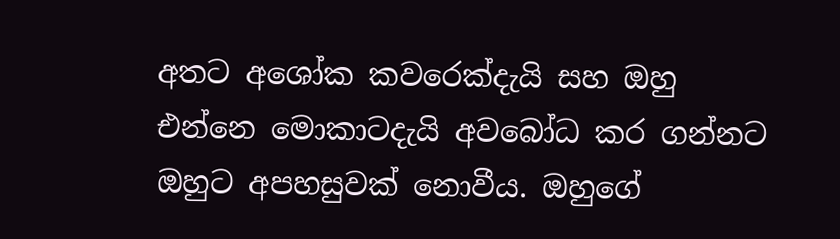අතට අශෝක කවරෙක්දැයි සහ ඔහු එන්නෙ මොකාටදැයි අවබෝධ කර ගන්නට ඔහුට අපහසුවක් නොවීය. ඔහුගේ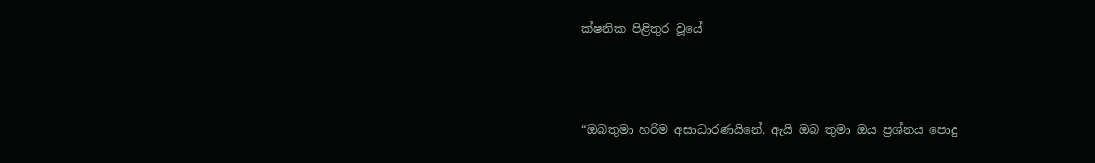ක්ෂනික පිළිතුර වූයේ



“ඔබතුමා හරිම අසාධාරණයිනේ. ඇයි ඔබ තුමා ඔය ප්‍රශ්නය පොදු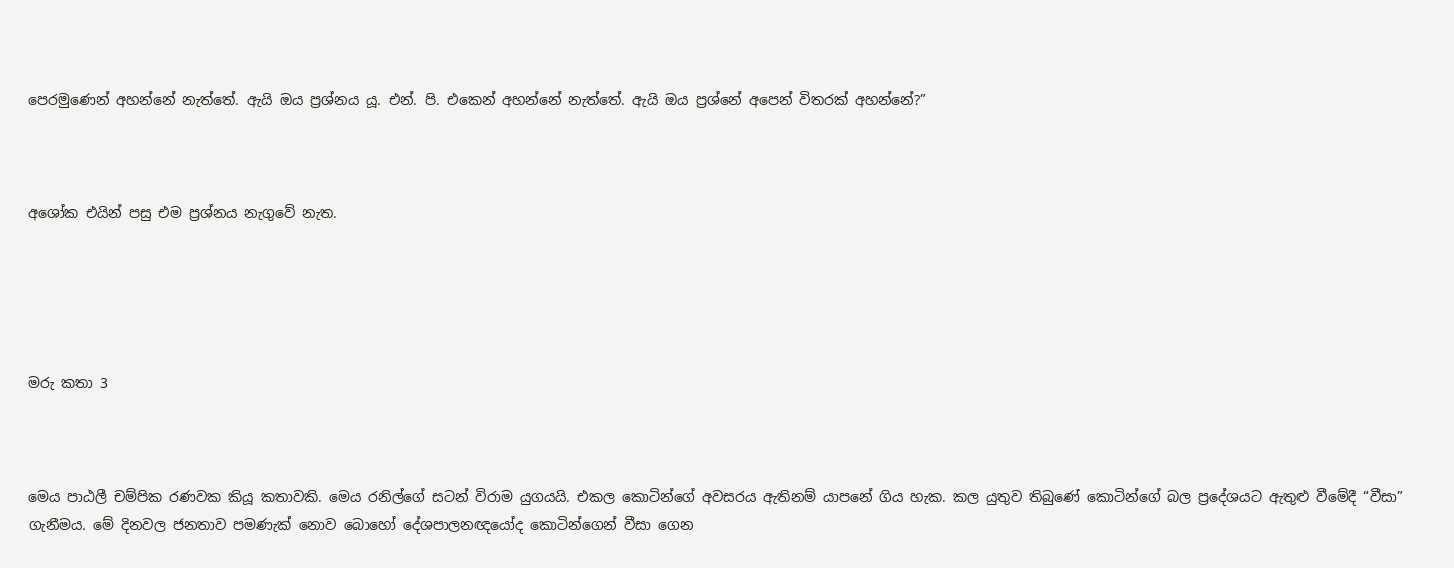පෙරමුණෙන් අහන්නේ නැත්තේ. ඇයි ඔය ප්‍රශ්නය යූ. එන්. පි. එකෙන් අහන්නේ නැත්තේ. ඇයි ඔය ප්‍රශ්නේ අපෙන් විතරක් අහන්නේ?”



අශෝක එයින් පසු එම ප්‍රශ්නය නැගුවේ නැත.





මරු කතා 3



මෙය පාඨලී චම්පික රණවක කියූ කතාවකි. මෙය රනිල්ගේ සටන් විරාම යුගයයි. එකල කොටින්ගේ අවසරය ඇතිනම් යාපනේ ගිය හැක. කල යුතුව තිබුණේ කොටින්ගේ බල ප්‍රදේශයට ඇතුළු වීමේදී “වීසා” ගැනීමය. මේ දිනවල ජනතාව පමණැක් නොව බොහෝ දේශපාලනඥයෝද කොටින්ගෙන් වීසා ගෙන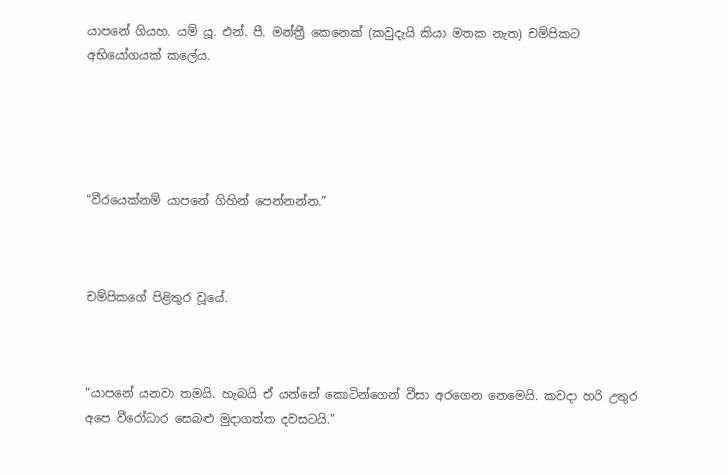යාපනේ ගියහ. යම් යූ. එන්. පී. මන්ත්‍රී කෙනෙක් (කවුදැයි කියා මතක නැත) චම්පිකට අභියෝගයක් කලේය.





“වීරයෙක්නම් යාපනේ ගිහින් පෙන්නන්න.”



චම්පිකගේ පිළිතුර වූයේ.



“යාපනේ යනවා තමයි. හැබයි ඒ යන්නේ කොටින්ගෙන් වීසා අරගෙන නෙමෙයි. කවදා හරි උතුර අපෙ වීරෝධාර සෙබළු මුදාගත්ත දවසටයි.”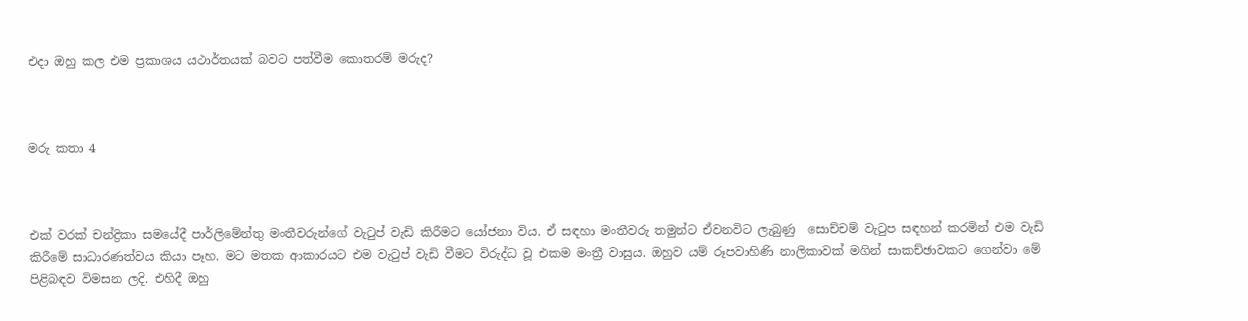එදා ඔහු කල එම ප්‍රකාශය යථාර්තයක් බවට පත්වීම කොතරම් මරුද?



මරු කතා 4



එක් වරක් චන්ද්‍රිකා සමයේදී පාර්ලිමේන්තු මංතීවරුන්ගේ වැටුප් වැඩි කිරීමට යෝජනා විය. ඒ සඳහා මංතීවරු තමුන්ට ඒවනවිට ලැබුණු  සොච්චම් වැටුප සඳහන් කරමින් එම වැඩි කිරීමේ සාධාරණත්වය කියා පෑහ. මට මතක ආකාරයට එම වැටුප් වැඩි වීමට විරුද්ධ වූ එකම මංත්‍රී වාසුය. ඔහුව යම් රූපවාහිණි නාලිකාවක් මගින් සාකච්ඡාවකට ගෙන්වා මේ පිළිබඳව විමසන ලදි. එහිදී ඔහු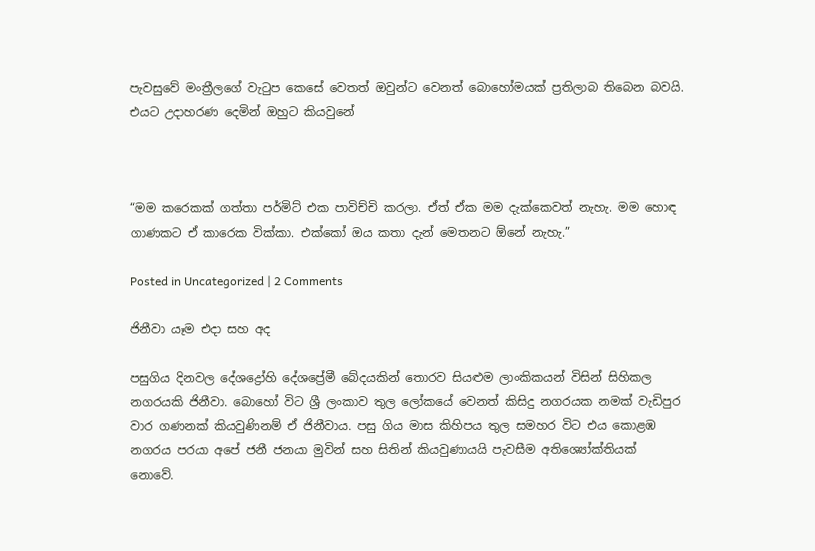පැවසුවේ මංත්‍රීලගේ වැටුප කෙසේ වෙතත් ඔවුන්ට වෙනත් බොහෝමයක් ප්‍රතිලාබ තිබෙන බවයි. එයට උදාහරණ දෙමින් ඔහුට කියවුනේ



“මම කරෙකක් ගත්තා පර්මිට් එක පාවිච්චි කරලා. ඒත් ඒක මම දැක්කෙවත් නැහැ. මම හොඳ ගාණකට ඒ කාරෙක වික්කා. එක්කෝ ඔය කතා දැන් මෙතනට ඕනේ නැහැ.”

Posted in Uncategorized | 2 Comments

ජිනීවා යෑම එදා සහ අද

පසුගිය දිනවල දේශද්‍රෝහි දේශප්‍රේමී බේදයකින් තොරව සියළුම ලාංකිකයන් විසින් සිහිකල නගරයකි ජිනීවා. බොහෝ විට ශ්‍රී ලංකාව තුල ලෝකයේ වෙනත් කිසිදු නගරයක නමක් වැඩිපුර වාර ගණනක් කියවුණිනම් ඒ ජිනීවාය. පසු ගිය මාස කිහිපය තුල සමහර විට එය කොළඹ නගරය පරයා අපේ ජනී ජනයා මුවින් සහ සිතින් කියවුණායයි පැවසීම අතිශ්‍යෝක්තියක් නොවේ.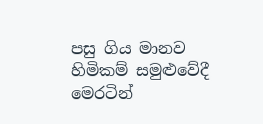පසු ගිය මානව හිමිකම් සමුළුවේදී මෙරටින්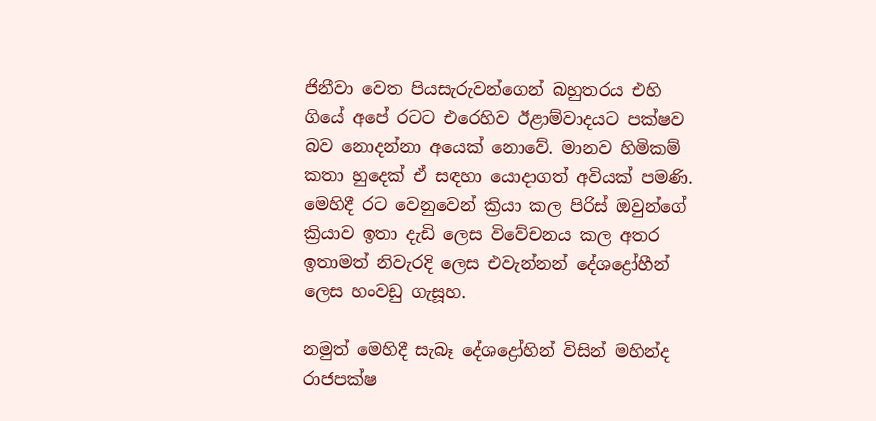ජිනීවා වෙත පියසැරුවන්ගෙන් බහුතරය එහි ගියේ අපේ රටට එරෙහිව ඊළාම්වාදයට පක්ෂව බව නොදන්නා අයෙක් නොවේ. මානව හිමිකම් කතා හුදෙක් ඒ සඳහා යොදාගත් අවියක් පමණි. මෙහිදී රට වෙනුවෙන් ක්‍රියා කල පිරිස් ඔවුන්ගේ ක්‍රියාව ඉතා දැඩි ලෙස විවේචනය කල අතර ඉතාමත් නිවැරදි ලෙස එවැන්නන් දේශද්‍රෝහීන් ලෙස හංවඩු ගැසූහ.

නමුත් මෙහිදී සැබෑ දේශද්‍රෝහින් විසින් මහින්ද රාජපක්ෂ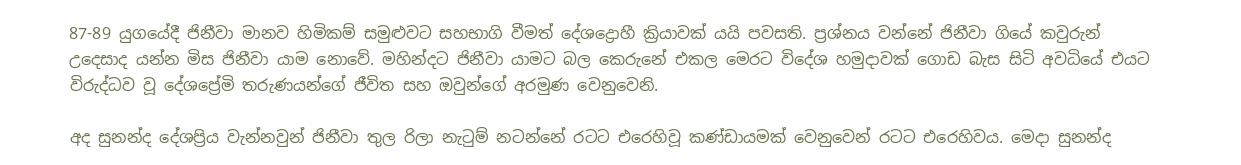87-89 යුගයේදී ජිනීවා මානව හිමිකම් සමුළුවට සහභාගි වීමත් දේශද්‍රොහී ක්‍රියාවක් යයි පවසති. ප්‍රශ්නය වන්නේ ජිනීවා ගියේ කවුරුන් උදෙසාද යන්න මිස ජිනීවා යාම නොවේ. මහින්දට ජිනීවා යාමට බල කෙරුනේ එකල මෙරට විදේශ හමුදාවක් ගොඩ බැස සිටි අවධියේ එයට විරුද්ධව වූ දේශප්‍රේමි තරුණයන්ගේ ජීවිත සහ ඔවුන්ගේ අරමුණ වෙනුවෙනි.

අද සුනන්ද දේශප්‍රිය වැන්නවුන් ජිනීවා තුල රිලා නැටුම් නටන්නේ රටට එරෙහිවූ කණ්ඩායමක් වෙනුවෙන් රටට එරෙහිවය. මෙදා සුනන්ද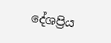දේශප්‍රිය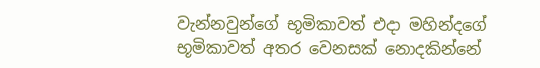වැන්නවුන්ගේ භූමිකාවත් එදා මහින්දගේ භූමිකාවත් අතර වෙනසක් නොදකින්නේ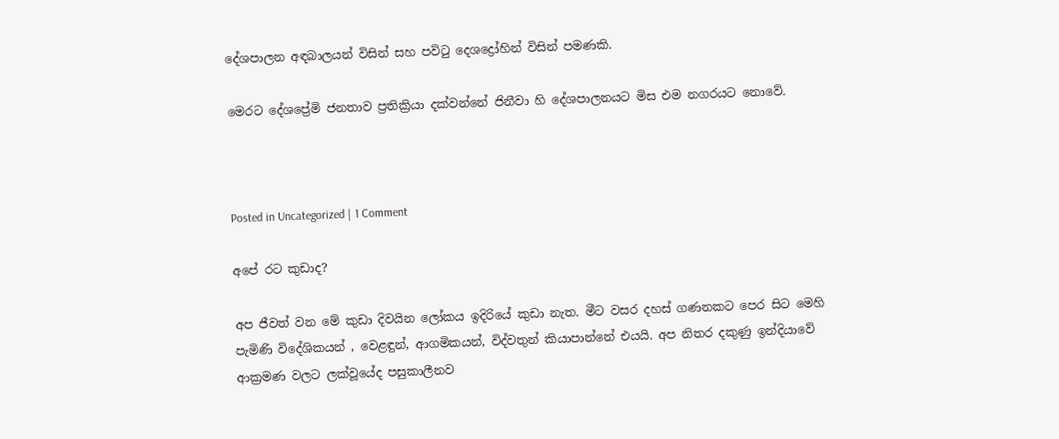දේශපාලන අඳබාලයන් විසින් සහ පවිටු දෙශද්‍රෝහින් විසින් පමණකි.

මෙරට දේශප්‍රේමි ජනතාව ප්‍රතික්‍රියා දක්වන්නේ ජිනීවා හි දේශපාලනයට මිස එම නගරයට නොවේ.



Posted in Uncategorized | 1 Comment

අපේ රට කුඩාද?

අප ජීවත් වන මේ කුඩා දිවයින ලෝකය ඉදිරියේ කුඩා නැත. මීට වසර දහස් ගණනකට පෙර සිට මෙහි පැමිණි විදේශිකයන් , වෙළඳුන්, ආගමිකයන්, විද්වතුන් කියාපාන්නේ එයයි. අප නිතර දකුණු ඉන්දියාවේ ආක්‍රමණ වලට ලක්වූයේද පසුකාලීනව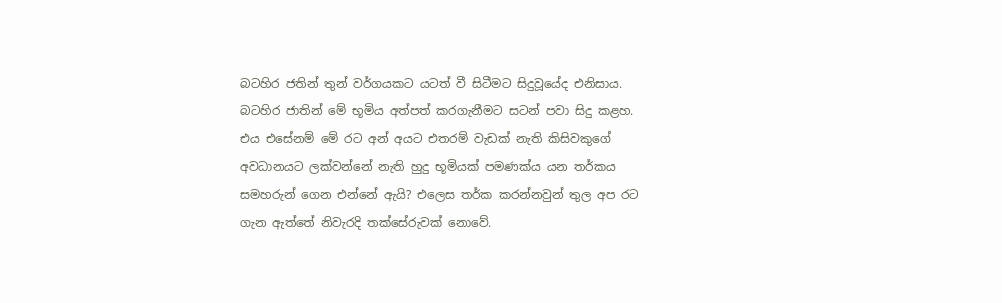බටහිර ජතින් තුන් වර්ගයකට යටත් වී සිටීමට සිදුවූයේද එනිසාය. බටහිර ජාතින් මේ භූමිය අත්පත් කරගැනීමට සටන් පවා සිදු කළහ. එය එසේනම් මේ රට අන් අයට එතරම් වැඩක් නැති කිසිවකුගේ අවධානයට ලක්වන්නේ නැති හුදු භූමියක් පමණක්ය යන තර්කය සමහරුන් ගෙන එන්නේ ඇයි? එලෙස තර්ක කරන්නවුන් තුල අප රට ගැන ඇත්තේ නිවැරදි තක්සේරුවක් නොවේ.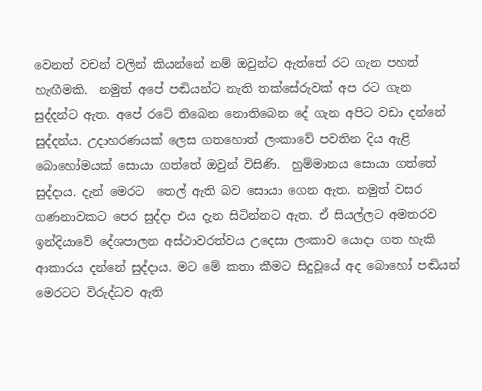වෙනත් වචන් වලින් කියන්නේ නම් ඔවුන්ට ඇත්තේ රට ගැන පහත් හැඟීමකි.  නමුත් අපේ පඬියන්ට නැති තක්සේරුවක් අප රට ගැන සුද්දන්ට ඇත. අපේ රටේ තිබෙන නොතිබෙන දේ ගැන අපිට වඩා දන්නේ සුද්දන්ය. උදාහරණයක් ලෙස ගතහොත් ලංකාවේ පවතින දිය ඇළි බොහෝමයක් සොයා ගත්තේ ඔවුන් විසිණි.  හුම්මානය සොයා ගත්තේ සුද්දාය. දැන් මෙරට  තෙල් ඇති බව සොයා ගෙන ඇත. නමුත් වසර ගණනාවකට පෙර සුද්දා එය දැන සිටින්නට ඇත. ඒ සියල්ලට අමතරව ඉන්දියාවේ දේශපාලන අස්ථාවරත්වය උදෙසා ලංකාව යොදා ගත හැකි ආකාරය දන්නේ සුද්දාය. මට මේ කතා කීමට සිදුවූයේ අද බොහෝ පඬියන් මෙරටට විරුද්ධව ඇති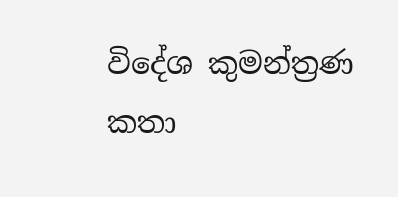විදේශ කුමන්ත්‍රණ කතා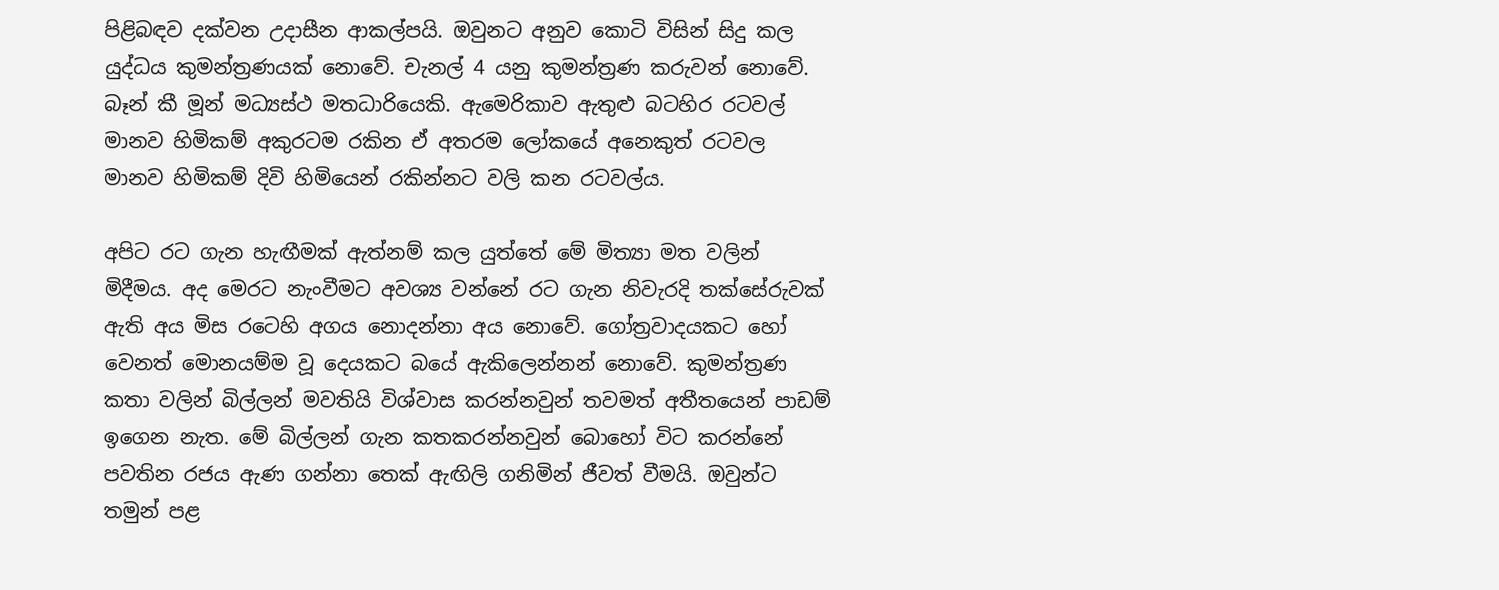පිළිබඳව දක්වන උදාසීන ආකල්පයි. ඔවුනට අනුව කොටි විසින් සිදු කල යුද්ධය කුමන්ත්‍රණයක් නොවේ. චැනල් 4 යනු කුමන්ත්‍රණ කරුවන් නොවේ. බෑන් කී මූන් මධ්‍යස්ථ මතධාරියෙකි. ඇමෙරිකාව ඇතුළු බටහිර රටවල් මානව හිමිකම් අකුරටම රකින ඒ අතරම ලෝකයේ අනෙකුත් රටවල මානව හිමිකම් දිවි හිමියෙන් රකින්නට වලි කන රටවල්ය.

අපිට රට ගැන හැඟීමක් ඇත්නම් කල යුත්තේ මේ මිත්‍යා මත වලින් මිදීමය. අද මෙරට නැංවීමට අවශ්‍ය වන්නේ රට ගැන නිවැරදි තක්සේරුවක් ඇති අය මිස රටෙහි අගය නොදන්නා අය නොවේ. ගෝත්‍රවාදයකට හෝ වෙනත් මොනයම්ම වූ දෙයකට බයේ ඇකිලෙන්නන් නොවේ. කුමන්ත්‍රණ කතා වලින් බිල්ලන් මවතියි විශ්වාස කරන්නවුන් තවමත් අතීතයෙන් පාඩම් ඉගෙන නැත. මේ බිල්ලන් ගැන කතකරන්නවුන් බොහෝ විට කරන්නේ පවතින රජය ඇණ ගන්නා තෙක් ඇඟිලි ගනිමින් ජීවත් වීමයි. ඔවුන්ට තමුන් පළ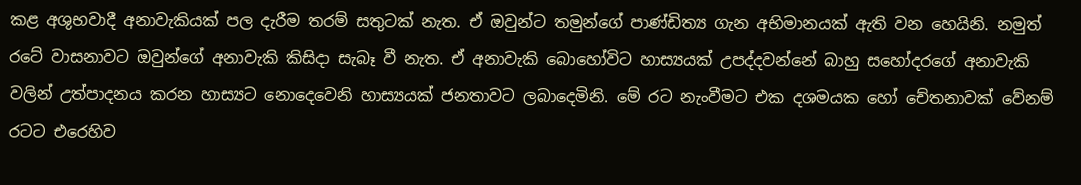කළ අශුභවාදී අනාවැකියක් පල දැරීම තරම් සතුටක් නැත. ඒ ඔවුන්ට තමුන්ගේ පාණ්ඩිත්‍ය ගැන අභිමානයක් ඇති වන හෙයිනි. නමුත් රටේ වාසනාවට ඔවුන්ගේ අනාවැකි කිසිදා සැබෑ වී නැත. ඒ අනාවැකි බොහෝවිට හාස්‍යයක් උපද්දවන්නේ බාහු සහෝදරගේ අනාවැකි වලින් උත්පාදනය කරන හාස්‍යට නොදෙවෙනි හාස්‍යයක් ජනතාවට ලබාදෙමිනි. මේ රට නැංවීමට එක දශමයක හෝ චේතනාවක් වේනම් රටට එරෙහිව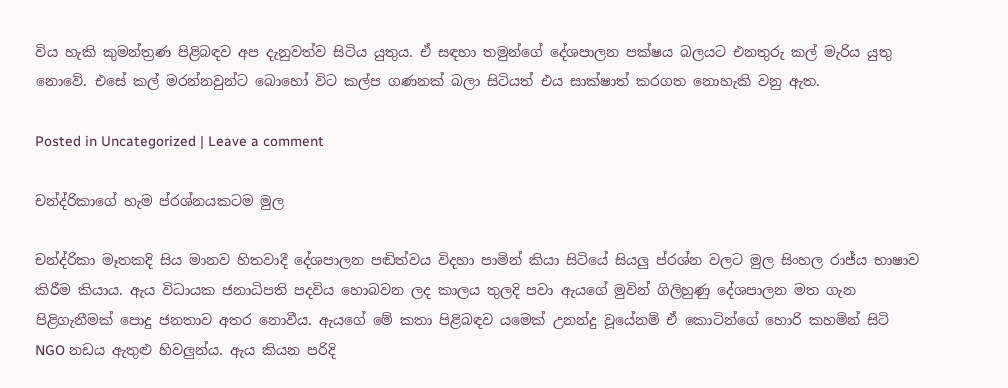විය හැකි කුමන්ත්‍රණ පිළිබඳව අප දැනුවත්ව සිටිය යුතුය. ඒ සඳහා තමුන්ගේ දේශපාලන පක්ෂය බලයට එනතුරු කල් මැරිය යුතු නොවේ. එසේ කල් මරන්නවුන්ට බොහෝ විට කල්ප ගණනක් බලා සිටියත් එය සාක්ෂාත් කරගත නොහැකි වනු ඇත.

Posted in Uncategorized | Leave a comment

චන්ද්රිකාගේ හැම ප්රශ්නයකටම මුල

චන්ද්රිකා මෑතකදි සිය මානව හිතවාදී දේශපාලන පඬිත්වය විදහා පාමින් කියා සිටියේ සියලු ප්රශ්න වලට මුල සිංහල රාජ්ය භාෂාව කිරීම කියාය. ඇය විධායක ජනාධිපති පදවිය හොබවන ලද කාලය තුලදි පවා ඇයගේ මුවින් ගිලිහුණු දේශපාලන මත ගැන පිළිගැනීමක් පොදු ජනතාව අතර නොවීය. ඇයගේ මේ කතා පිළිබඳව යමෙක් උනන්දු වූයේනම් ඒ කොටින්ගේ හොරි කහමින් සිටි NGO නඩය ඇතුළු හිවලුන්ය. ඇය කියන පරිදි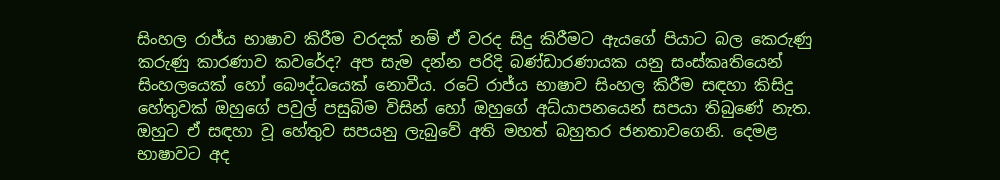සිංහල රාජ්ය භාෂාව කිරීම වරදක් නම් ඒ වරද සිදු කිරීමට ඇයගේ පියාට බල කෙරුණු කරුණු කාරණාව කවරේද? අප සැම දන්න පරිදි බණ්ඩාරණායක යනු සංස්කෘතියෙන් සිංහලයෙක් හෝ බෞද්ධයෙක් නොවීය. රටේ රාජ්ය භාෂාව සිංහල කිරීම සඳහා කිසිදු හේතුවක් ඔහුගේ පවුල් පසුබිම විසින් හෝ ඔහුගේ අධ්යාපනයෙන් සපයා තිබුණේ නැත. ඔහුට ඒ සඳහා වූ හේතුව සපයනු ලැබුවේ අති මහත් බහුතර ජනතාවගෙනි. දෙමළ භාෂාවට අද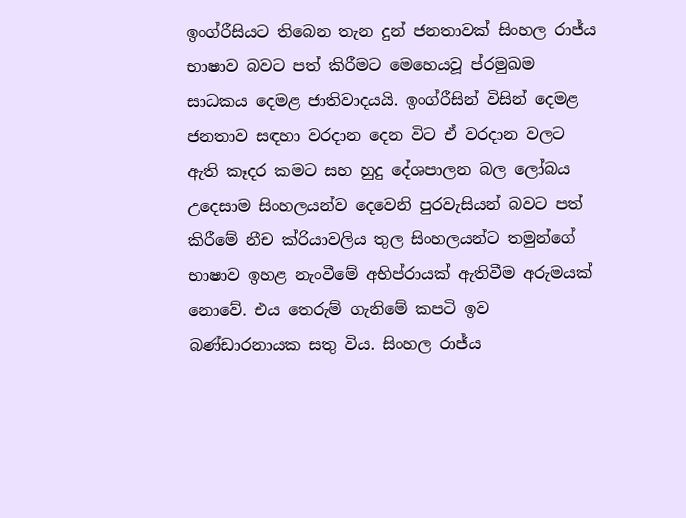ඉංග්රීසියට තිබෙන තැන දුන් ජනතාවක් සිංහල රාජ්ය භාෂාව බවට පත් කිරීමට මෙහෙයවූ ප්රමුඛම සාධකය දෙමළ ජාතිවාදයයි. ඉංග්රීසින් විසින් දෙමළ ජනතාව සඳහා වරදාන දෙන විට ඒ වරදාන වලට ඇති කෑදර කමට සහ හුදු දේශපාලන බල ලෝබය උදෙසාම සිංහලයන්ව දෙවෙනි පුරවැසියන් බවට පත් කිරීමේ නීච ක්රියාවලිය තුල සිංහලයන්ට තමුන්ගේ භාෂාව ඉහළ නැංවීමේ අභිප්රායක් ඇතිවීම අරුමයක් නොවේ. එය තෙරුම් ගැනිමේ කපටි ඉව බණ්ඩාරනායක සතු විය. සිංහල රාජ්ය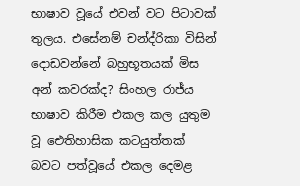භාෂාව වූයේ එවන් වට පිටාවක් තුලය. එසේනම් චන්ද්රිකා විසින් දොඩවන්නේ බහුභූතයක් මිස අන් කවරක්ද? සිංහල රාජ්ය භාෂාව කිරීම එකල කල යුතුම වූ ඓතිහාසික කටයුත්තක් බවට පත්වූයේ එකල දෙමළ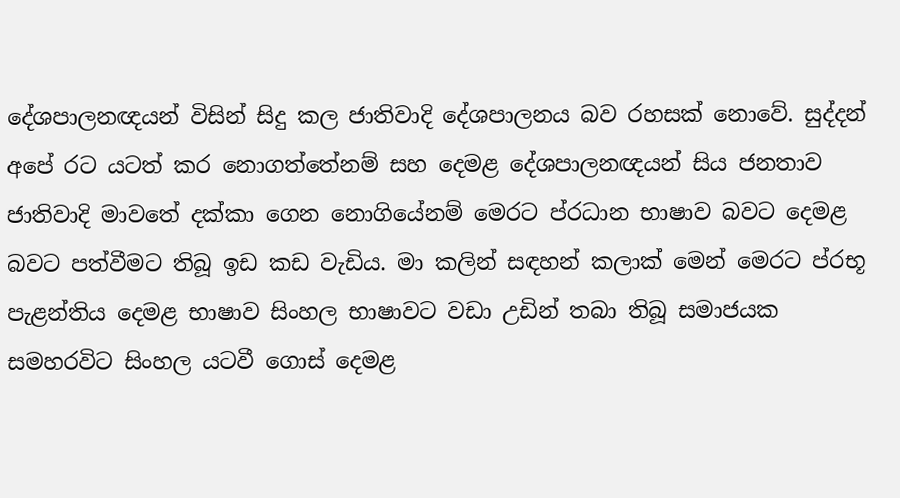දේශපාලනඥයන් විසින් සිදු කල ජාතිවාදි දේශපාලනය බව රහසක් නොවේ. සුද්දන් අපේ රට යටත් කර නොගත්තේනම් සහ දෙමළ දේශපාලනඥයන් සිය ජනතාව ජාතිවාදි මාවතේ දක්කා ගෙන නොගියේනම් මෙරට ප්රධාන භාෂාව බවට දෙමළ බවට පත්වීමට තිබූ ඉඩ කඩ වැඩිය. මා කලින් සඳහන් කලාක් මෙන් මෙරට ප්රභූ පැළන්තිය දෙමළ භාෂාව සිංහල භාෂාවට වඩා උඩින් තබා තිබූ සමාජයක සමහරවිට සිංහල යටවී ගොස් දෙමළ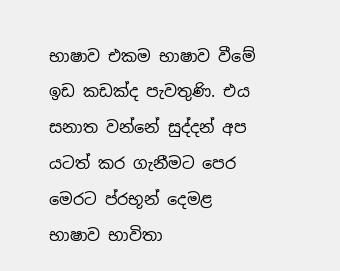භාෂාව එකම භාෂාව වීමේ ඉඩ කඩක්ද පැවතුණි. එය සනාත වන්නේ සුද්දන් අප යටත් කර ගැනීමට පෙර මෙරට ප්රභූන් දෙමළ භාෂාව භාවිතා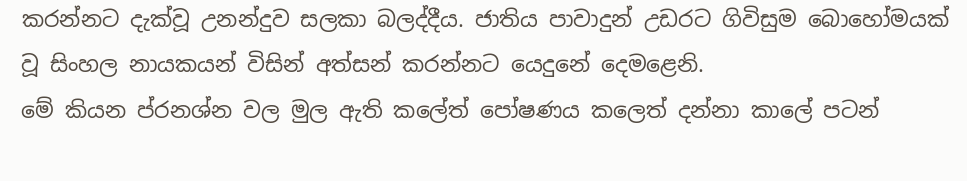කරන්නට දැක්වූ උනන්දුව සලකා බලද්දීය. ජාතිය පාවාදුන් උඩරට ගිවිසුම බොහෝමයක් වූ සිංහල නායකයන් විසින් අත්සන් කරන්නට යෙදුනේ දෙමළෙනි.
මේ කියන ප්රනශ්න වල මුල ඇති කලේත් පෝෂණය කලෙත් දන්නා කාලේ පටන්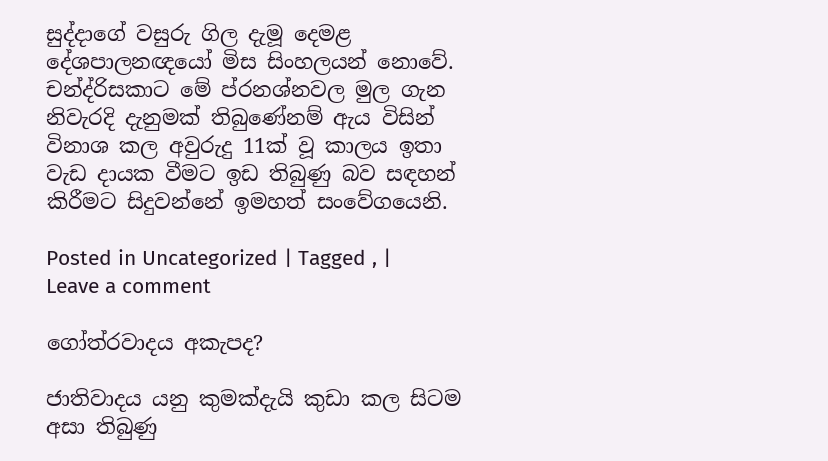සුද්දාගේ වසුරු ගිල දැමූ දෙමළ දේශපාලනඥයෝ මිස සිංහලයන් නොවේ. චන්ද්රිසකාට මේ ප්රනශ්නවල මුල ගැන නිවැරදි දැනුමක් තිබුණේනම් ඇය විසින් විනාශ කල අවුරුදු 11ක් වූ කාලය ඉතා වැඩ දායක වීමට ඉඩ තිබුණු බව සඳහන් කිරීමට සිදුවන්නේ ඉමහත් සංවේගයෙනි.

Posted in Uncategorized | Tagged , | Leave a comment

ගෝත්රවාදය අකැපද?

ජාතිවාදය යනු කුමක්දැයි කුඩා කල සිටම අසා තිබුණු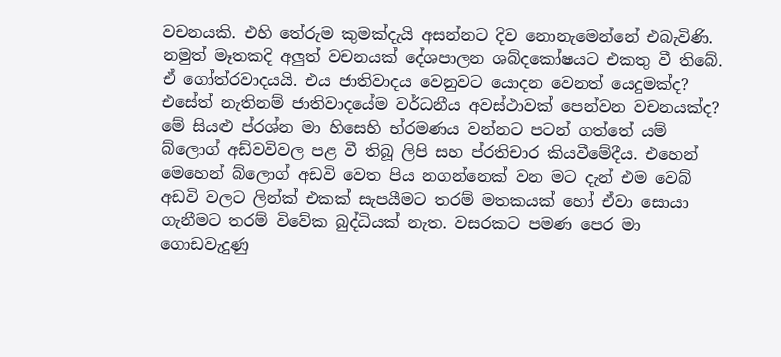වචනයකි. එහි තේරුම කුමක්දැයි අසන්නට දිව නොනැමෙන්නේ එබැවිණි. නමුත් මෑතකදි අලුත් වචනයක් දේශපාලන ශබ්දකෝෂයට එකතු වී තිබේ. ඒ ගෝත්රවාදයයි. එය ජාතිවාදය වෙනුවට යොදන වෙනත් යෙදුමක්ද? එසේත් නැතිනම් ජාතිවාදයේම වර්ධනීය අවස්ථාවක් පෙන්වන වචනයක්ද? මේ සියළු ප්රශ්න මා හිසෙහි භ්රමණය වන්නට පටන් ගත්තේ යම් බ්ලොග් අඩ්වවිවල පළ වී තිබූ ලිපි සහ ප්රතිචාර කියවීමේදීය. එහෙන් මෙහෙන් බ්ලොග් අඩවි වෙත පිය නගන්නෙක් වන මට දැන් එම වෙබ් අඩවි වලට ලින්ක් එකක් සැපයීමට තරම් මතකයක් හෝ ඒවා සොයා ගැනීමට තරම් විවේක බුද්ධියක් නැත. වසරකට පමණ පෙර මා ගොඩවැදුණු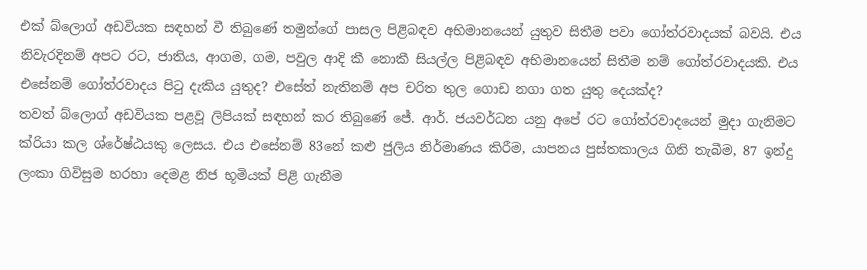එක් බ්ලොග් අඩවියක සඳහන් වී තිබුණේ තමුන්ගේ පාසල පිළිබඳව අභිමානයෙන් යුතුව සිතීම පවා ගෝත්රවාදයක් බවයි. එය නිවැරදිනම් අපට රට, ජාතිය, ආගම, ගම, පවුල ආදි කී නොකී සියල්ල පිළිබඳව අභිමානයෙන් සිතීම නම් ගෝත්රවාදයකි. එය එසේනම් ගෝත්රවාදය පිටු දැකිය යුතුද? එසේත් නැතිනම් අප චරිත තුල ගොඩ නගා ගත යුතු දෙයක්ද?
තවත් බ්ලොග් අඩවියක පළවූ ලිපියක් සඳහන් කර තිබුණේ ජේ. ආර්. ජයවර්ධන යනු අපේ රට ගෝත්රවාදයෙන් මුදා ගැනිමට ක්රියා කල ශ්රේෂ්ඨයකු ලෙසය. එය එසේනම් 83නේ කළු ජුලිය නිර්මාණය කිරීම, යාපනය පුස්තකාලය ගිනි තැබීම, 87 ඉන්දු ලංකා ගිවිසුම හරහා දෙමළ නිජ භූමියක් පිළි ගැනීම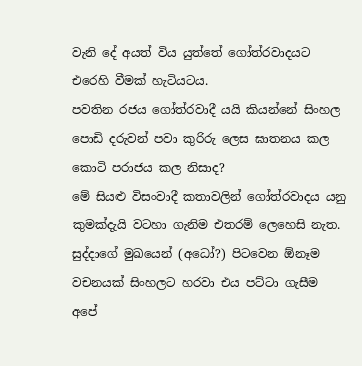වැනි දේ අයත් විය යුත්තේ ගෝත්රවාදයට එරෙහි වීමක් හැටියටය.
පවතින රජය ගෝත්රවාදී යයි කියන්නේ සිංහල පොඩි දරුවන් පවා කුරිරු ලෙස ඝාතනය කල කොටි පරාජය කල නිසාද?
මේ සියළු විසංවාදී කතාවලින් ගෝත්රවාදය යනු කුමක්දැයි වටහා ගැනිම එතරම් ලෙහෙසි නැත. සුද්දාගේ මුඛයෙන් (අධෝ?) පිටවෙන ඕනෑම වචනයක් සිංහලට හරවා එය පට්ටා ගැසීම අපේ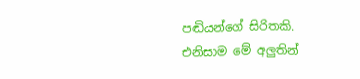පඬියන්ගේ සිරිතකි. එනිසාම මේ අලුතින්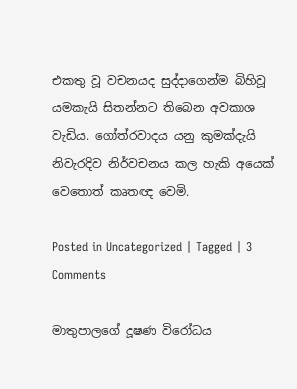එකතු වූ වචනයද සුද්දාගෙන්ම බිහිවූ යමකැයි සිතන්නට තිබෙන අවකාශ වැඩිය. ගෝත්රවාදය යනු කුමක්දැයි නිවැරදිව නිර්වචනය කල හැකි අයෙක් වෙතොත් කෘතඥ වෙමි.

Posted in Uncategorized | Tagged | 3 Comments

මාතුපාලගේ දූෂණ විරෝධය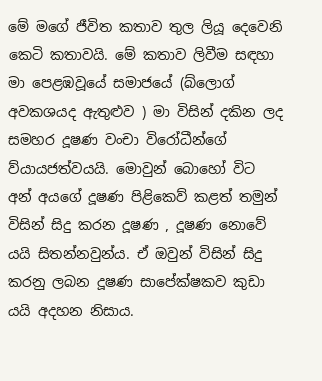මේ මගේ ජීවිත කතාව තුල ලියූ දෙවෙනි කෙටි කතාවයි. මේ කතාව ලිවීම සඳහා මා පෙළඹවූයේ සමාජයේ (බ්ලොග් අවකශයද ඇතුළුව ) මා විසින් දකින ලද සමහර දූෂණ වංචා විරෝධීන්ගේ ව්යායජත්වයයි. මොවුන් බොහෝ විට අන් අයගේ දූෂණ පිළිකෙව් කළත් තමුන් විසින් සිදු කරන දූෂණ , දූෂණ නොවේ යයි සිතන්නවුන්ය. ඒ ඔවුන් විසින් සිදු කරනු ලබන දූෂණ සාපේක්ෂකව කුඩා යයි අදහන නිසාය.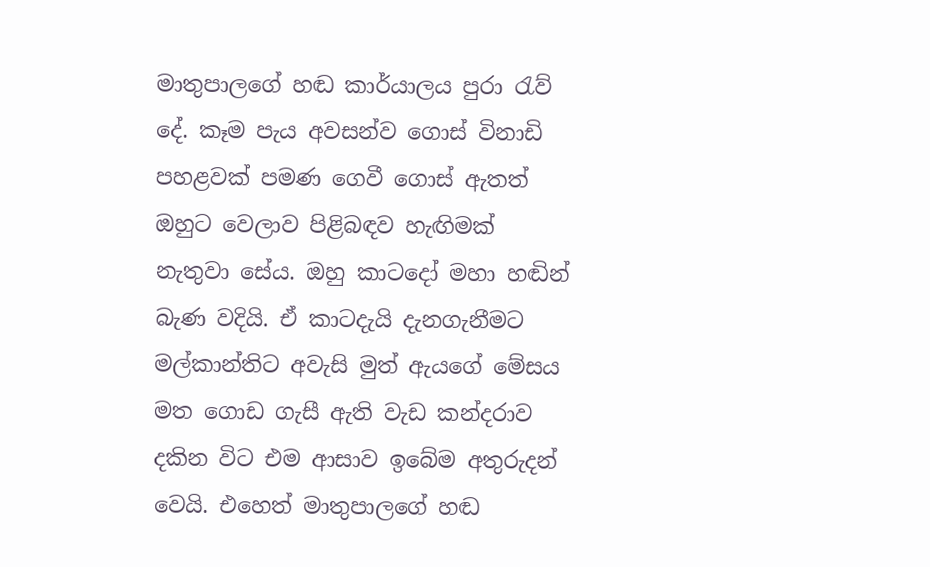මාතුපාලගේ හඬ කාර්යාලය පුරා රැව් දේ. කෑම පැය අවසන්ව ගොස් විනාඩි පහළවක් පමණ ගෙවී ගොස් ඇතත් ඔහුට වෙලාව පිළිබඳව හැඟිමක් නැතුවා සේය. ඔහු කාටදෝ මහා හඬින් බැණ වදියි. ඒ කාටදැයි දැනගැනීමට මල්කාන්තිට අවැසි මුත් ඇයගේ මේසය මත ගොඩ ගැසී ඇති වැඩ කන්දරාව දකින විට එම ආසාව ඉබේම අතුරුදන් වෙයි. එහෙත් මාතුපාලගේ හඬ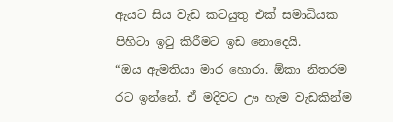ඇයට සිය වැඩ කටයුතු එක් සමාධියක පිහිටා ඉටු කිරීමට ඉඩ නොදෙයි.
“ඔය ඇමතියා මාර හොරා. ඕකා නිතරම රට ඉන්නේ. ඒ මදිවට ඌ හැම වැඩකින්ම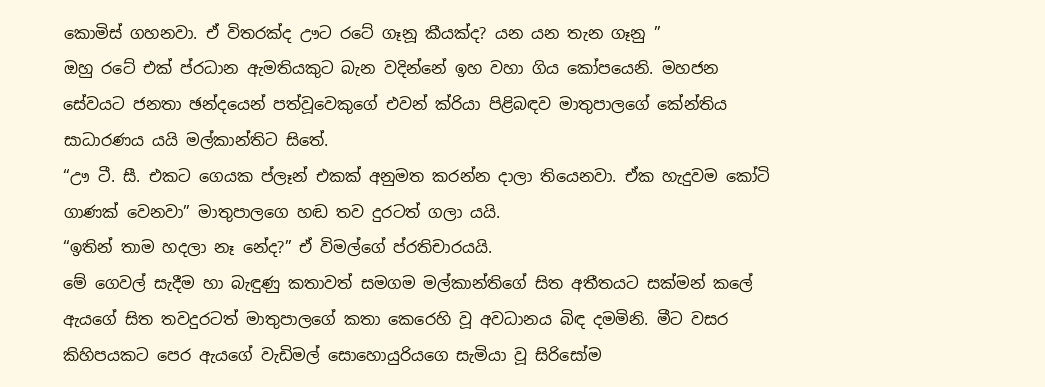කොමිස් ගහනවා. ඒ විතරක්ද ඌට රටේ ගෑනූ කීයක්ද? යන යන තැන ගෑනු ”
ඔහු රටේ එක් ප්රධාන ඇමතියකුට බැන වදින්නේ ඉහ වහා ගිය කෝපයෙනි. මහජන සේවයට ජනතා ඡන්දයෙන් පත්වූවෙකුගේ එවන් ක්රියා පිළිබඳව මාතුපාලගේ කේන්තිය සාධාරණය යයි මල්කාන්තිට සිතේ.
“ඌ ටී. සී. එකට ගෙයක ප්ලෑන් එකක් අනුමත කරන්න දාලා තියෙනවා. ඒක හැදුවම කෝටි ගාණක් වෙනවා” මාතුපාලගෙ හඬ තව දුරටත් ගලා යයි.
“ඉතින් තාම හදලා නෑ නේද?” ඒ විමල්ගේ ප්රතිචාරයයි.
මේ ගෙවල් සැදීම හා බැඳුණු කතාවත් සමගම මල්කාන්තිගේ සිත අතීතයට සක්මන් කලේ ඇයගේ සිත තවදුරටත් මාතුපාලගේ කතා කෙරෙහි වූ අවධානය බිඳ දමමිනි. මීට වසර කිහිපයකට පෙර ඇයගේ වැඩිමල් සොහොයුරියගෙ සැමියා වූ සිරිසෝම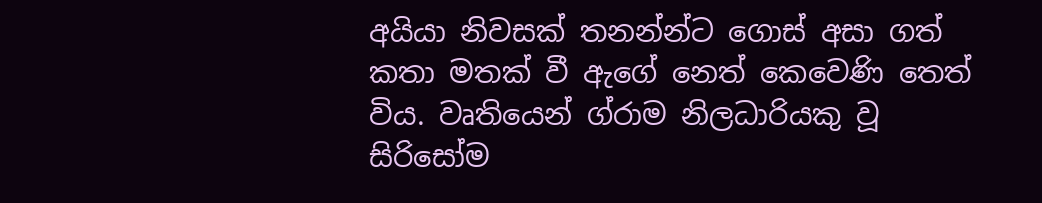අයියා නිවසක් තනන්න්ට ගොස් අසා ගත් කතා මතක් වී ඇගේ නෙත් කෙවෙණි තෙත් විය. වෘතියෙන් ග්රාම නිලධාරියකු වූ සිරිසෝම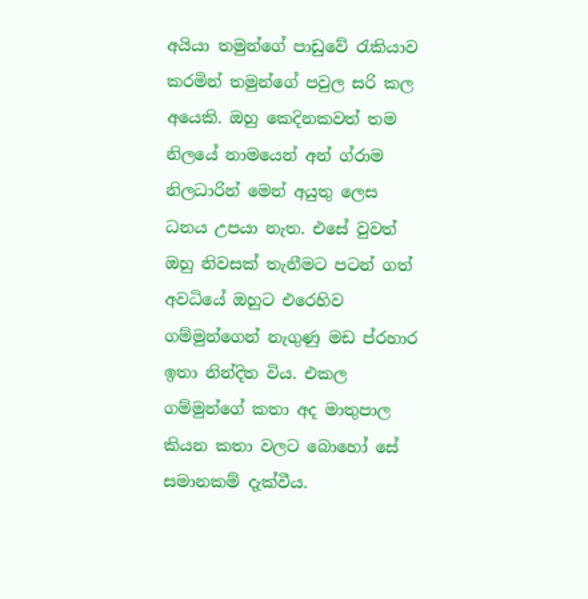අයියා තමුන්ගේ පාඩුවේ රැකියාව කරමින් තමුන්ගේ පවුල සරි කල අයෙකි. ඔහු කෙදිනකවත් තම නිලයේ නාමයෙන් අන් ග්රාම නිලධාරින් මෙන් අයුතු ලෙස ධනය උපයා නැත. එසේ වුවත් ඔහු නිවසක් තැනීමට පටන් ගත් අවධියේ ඔහුට එරෙහිව ගම්මුන්ගෙන් නැගුණු මඩ ප්රහාර ඉතා නින්දිත විය. එකල ගම්මුන්ගේ කතා අද මාතුපාල කියන කතා වලට බොහෝ සේ සමානකම් දැක්වීය.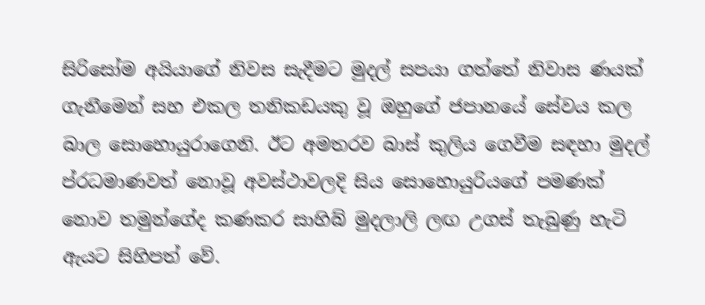සිරිසෝම අයියාගේ නිවස සැදීමට මුදල් සපයා ගත්තේ නිවාස ණයක් ගැනීමෙන් සහ එකල තනිකඩයකු වූ ඔහුගේ ජපානයේ සේවය කල බාල සොහොයුරාගෙනි. ඊට අමතරව බාස් කුලිය ගෙවීම සඳහා මුදල් ප්රධමාණවත් නොවූ අවස්ථාවලදි සිය සොහොයුරියගේ පමණක් නොව තමුන්ගේද කණකර සාහිබ් මුදලාලි ලඟ උගස් තැබුණු හැටි ඇයට සිහිපත් වේ.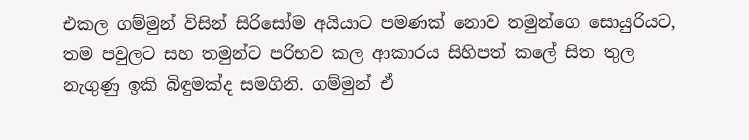එකල ගම්මුන් විසින් සිරිසෝම අයියාට පමණක් නොව තමුන්ගෙ සොයුරියට, තම පවුලට සහ තමුන්ට පරිභව කල ආකාරය සිහිපත් කලේ සිත තුල නැගුණු ඉකි බිඳුමක්ද සමගිනි. ගම්මුන් ඒ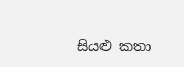සියළු කතා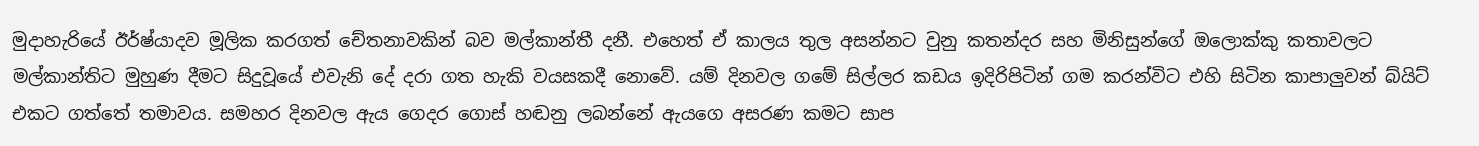මුදාහැරියේ ඊර්ෂ්යාදව මූලික කරගත් චේතනාවකින් බව මල්කාන්තී දනී. එහෙත් ඒ කාලය තුල අසන්නට වුනු කතන්දර සහ මිනිසුන්ගේ ඔලොක්කු කතාවලට මල්කාන්තිට මුහුණ දීමට සිදුවූයේ එවැනි දේ දරා ගත හැකි වයසකදී නොවේ. යම් දිනවල ගමේ සිල්ලර කඩය ඉදිරිපිටින් ගම කරන්විට එහි සිටින කාපාලුවන් බ්යිට් එකට ගත්තේ තමාවය. සමහර දිනවල ඇය ගෙදර ගොස් හඬනු ලබන්නේ ඇයගෙ අසරණ කමට සාප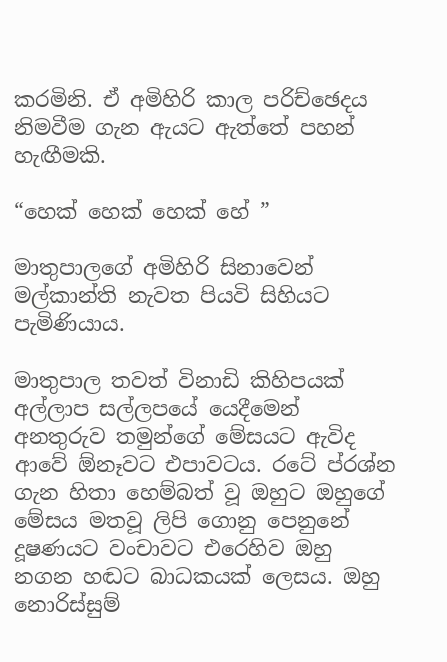කරමිනි. ඒ අමිහිරි කාල පරිච්ඡෙදය නිමවීම ගැන ඇයට ඇත්තේ පහන් හැඟීමකි.

“හෙක් හෙක් හෙක් හේ ”

මාතුපාලගේ අමිහිරි සිනාවෙන් මල්කාන්ති නැවත පියවි සිහියට පැමිණියාය.

මාතුපාල තවත් විනාඩි කිහිපයක් අල්ලාප සල්ලපයේ යෙදීමෙන් අනතුරුව තමුන්ගේ මේසයට ඇවිද ආවේ ඕනෑවට එපාවටය. රටේ ප්රශ්න ගැන හිතා හෙම්බත් වූ ඔහුට ඔහුගේ මේසය මතවූ ලිපි ගොනු පෙනුනේ දූෂණයට වංචාවට එරෙහිව ඔහු නගන හඬට බාධකයක් ලෙසය. ඔහු නොරිස්සුම්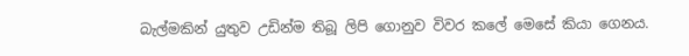බැල්මකින් යුතුව උඩින්ම තිබූ ලිපි ගොනුව විවර කලේ මෙසේ කියා ගෙනය.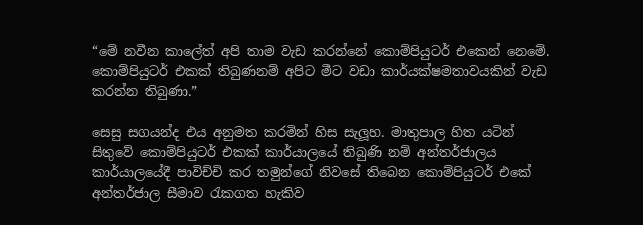“මේ නවීන කාලේත් අපි තාම වැඩ කරන්නේ කොම්පියුටර් එකෙන් නෙමේ. කොම්පියුටර් එකක් තිබුණනම් අපිට මීට වඩා කාර්යක්ෂමතාවයකින් වැඩ කරන්න තිබුණා.”

සෙසු සගයන්ද එය අනුමත කරමින් හිස සැලූහ. මාතුපාල හිත යටින් සිතුවේ කොම්පියුටර් එකක් කාර්යාලයේ තිබුණි නම් අන්තර්ජාලය කාර්යාලයේදී පාවිච්චි කර තමුන්ගේ නිවසේ තිබෙන කොම්පියුටර් එකේ අන්තර්ජාල සීමාව රැකගත හැකිව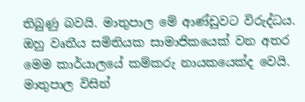තිබුණු බවයි. මාතුපාල මේ ආණ්ඩුවට විරුද්ධය. ඔහු වෘතීය සමිතියක සාමාජිකයෙක් වන අතර මෙම කාර්යාලයේ කම්කරු නායකයෙක්ද වෙයි. මාතුපාල විසින්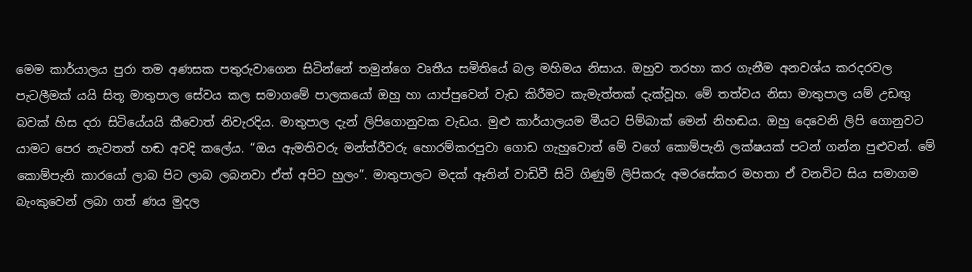මෙම කාර්යාලය පුරා තම අණසක පතුරුවාගෙන සිටින්නේ තමුන්ගෙ වෘතීය සමිතියේ බල මහිමය නිසාය. ඔහුව තරහා කර ගැනීම අනවශ්ය කරදරවල පැටලීමක් යයි සිතූ මාතුපාල සේවය කල සමාගමේ පාලකයෝ ඔහු හා යාප්පුවෙන් වැඩ කිරීමට කැමැත්තක් දැක්වූහ. මේ තත්වය නිසා මාතුපාල යම් උඩඟු බවක් හිස දරා සිටියේයයි කීවොත් නිවැරදිය. මාතුපාල දැන් ලිපිගොනුවක වැඩය. මුළු කාර්යාලයම මීයට පිම්බාක් මෙන් නිහඬය. ඔහු දෙවෙනි ලිපි ගොනුවට යාමට පෙර නැවතත් හඬ අවදි කලේය. “ඔය ඇමතිවරු මන්ත්රීවරු හොරම්කරපුවා ගොඩ ගැහුවොත් මේ වගේ කොම්පැනි ලක්ෂයක් පටන් ගන්න පුළුවන්. මේ කොම්පැනි කාරයෝ ලාබ පිට ලාබ ලබනවා ඒත් අපිට හුලං”. මාතුපාලට මදක් ඈතින් වාඩිවී සිටි ගිණුම් ලිපිකරු අමරසේකර මහතා ඒ වනවිට සිය සමාගම බැංකුවෙන් ලබා ගත් ණය මුදල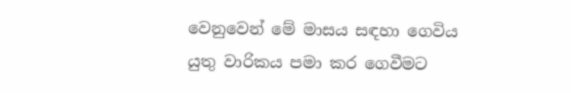වෙනුවෙන් මේ මාසය සඳහා ගෙවිය යුතු වාරිකය පමා කර ගෙවීමට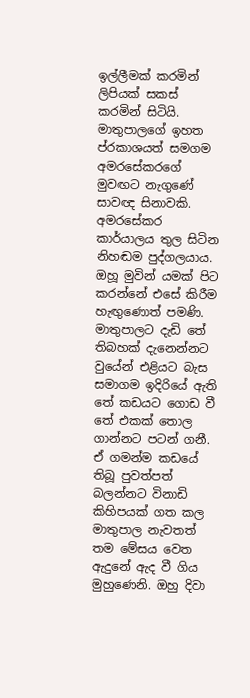ඉල්ලීමක් කරමින් ලිපියක් සකස් කරමින් සිටියි. මාතුපාලගේ ඉහත ප්රකාශයත් සමගම අමරසේකරගේ මුවඟට නැගුණේ සාවඥ සිනාවකි. අමරසේකර කාර්යාලය තුල සිටින නිහඬම පුද්ගලයාය. ඔහූ මුවින් යමක් පිට කරන්නේ එසේ කිරීම හැඟුණොත් පමණි. මාතුපාලට දැඩි තේ තිබහක් දැනෙන්නට වුයේන් එළියට බැස සමාගම ඉදිරියේ ඇති තේ කඩයට ගොඩ වී තේ එකක් තොල ගාන්නට පටන් ගනී. ඒ ගමන්ම කඩයේ තිබූ පුවත්පත් බලන්නට විනාඩි කිහිපයක් ගත කල මාතුපාල නැවතත් තම මේසය වෙත ඇදුනේ ඇද වී ගිය මුහුණෙනි. ඔහු දිවා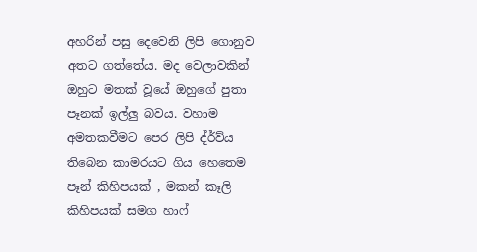අහරින් පසු දෙවෙනි ලිපි ගොනුව අතට ගත්තේය. මද වෙලාවකින් ඔහුට මතක් වූයේ ඔහුගේ පුතා පෑනක් ඉල්ලු බවය. වහාම අමතකවීමට පෙර ලිපි ද්ර්ව්ය තිබෙන කාමරයට ගිය හෙතෙම පෑන් කිහිපයක් , මකන් කෑලි කිහිපයක් සමග හාෆ්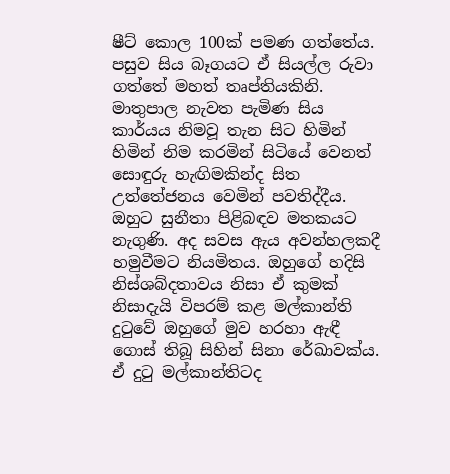ෂීට් කොල 100ක් පමණ ගත්තේය. පසුව සිය බෑගයට ඒ සියල්ල රුවා ගත්තේ මහත් තෘප්තියකිනි. මාතුපාල නැවත පැමිණ සිය කාර්යය නිමවූ තැන සිට හිමින් හිමින් නිම කරමින් සිටියේ වෙනත් සොඳුරු හැඟිමකින්ද සිත උත්තේජනය වෙමින් පවතිද්දීය. ඔහුට සුනීතා පිළිබඳව මතකයට නැගුණි. අද සවස ඇය අවන්හලකදී හමුවීමට නියමිතය. ඔහුගේ හදිසි නිස්ශබ්දතාවය නිසා ඒ කුමක් නිසාදැයි විපරම් කළ මල්කාන්ති දුටුවේ ඔහුගේ මුව හරහා ඇඳී ගොස් තිබූ සිහින් සිනා රේඛාවක්ය. ඒ දුටු මල්කාන්තිටද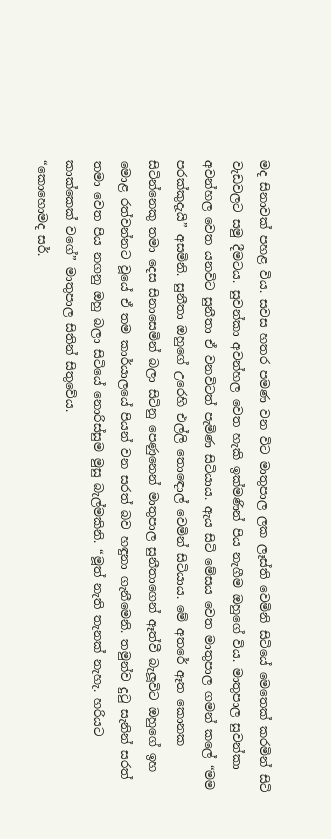මද සිනාවක් පහළ විය. සවස හතර පමණ වන විට මාතුපාල ලක ලෑස්ති වෙමිනි සිටියේ මෙතෙක් කරමින් සිටි වැඩවලට සමු දීමටය. සුවන්කා අවන්හල වෙත හැකි ඉක්මණින් පිය නැගීම ඔහුගේ විය. මාතුපාල සුවන්කා අවන්හල වෙත යනවිට සුනීතා ඒ වනවිටත් පැමිණ සිටියාය. ඇය සිටි මේසය වෙත මාතුපාල ගමන් කලේ “මම පරක්කුදැයි” අසමිනි. සුනීතා ඔහුගේ උරෙහි එල්ලි තොඳොල් වෙමින් සිටියාය. මේ අතරේ ඈත කොනක සිටින්නෙකු තමා දෙස සිනාසෙමින් බලා සිටිනු පෙණුනෙන් මාතුපාල සුනීතාගෙන් ඈත්වී බැලූවිට ඔහුගේ ඉහ මොළ රත්වන්නට වූයේ ඒ තම කාර්යාලයේ පියන් වන සරත් බව හඳුනා ගැනීමෙනි. තමුන්ව දුටු සැනින් සරත් තමා වෙත පිය නගනු ඔහු බලා සිටියේ නොරිස්සුම මුසු බැල්මකිනි. “මූත් නැති තැනක් නැහැ. හරියට කාක්කෙක් වගේ” මාතුපාල සිතින් සිතුවේය.
“කොහොමද සර්.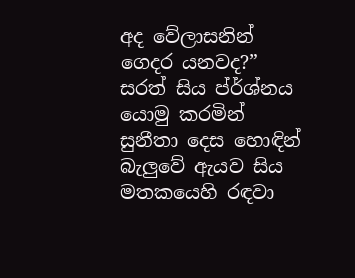අද වේලාසනින් ගෙදර යනවද?” සරත් සිය ප්ර්ශ්නය යොමු කරමින් සුනීතා දෙස හොඳින් බැලුවේ ඇයව සිය මතකයෙහි රඳවා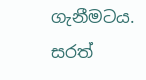ගැනීමටය. සරත්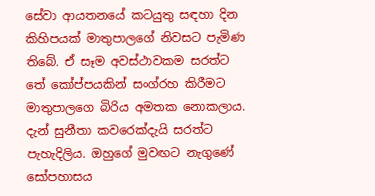සේවා ආයතනයේ කටයුතු සඳහා දින කිහිපයක් මාතුපාලගේ නිවසට පැමිණ තිබේ. ඒ සෑම අවස්ථාවකම සරත්ට තේ කෝප්පයකින් සංග්රහ කිරීමට මාතුපාලගෙ බිරිය අමතක නොකලාය. දැන් සුනීතා කවරෙක්දැයි සරත්ට පැහැදිලිය. ඔහුගේ මුවඟට නැගුණේ සෝපහාසය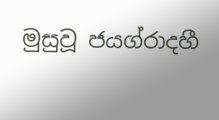මුසුවූ ජයග්රාදහී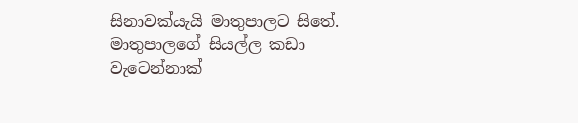සිනාවක්යැයි මාතුපාලට සිතේ. මාතුපාලගේ සියල්ල කඩා වැටෙන්නාක්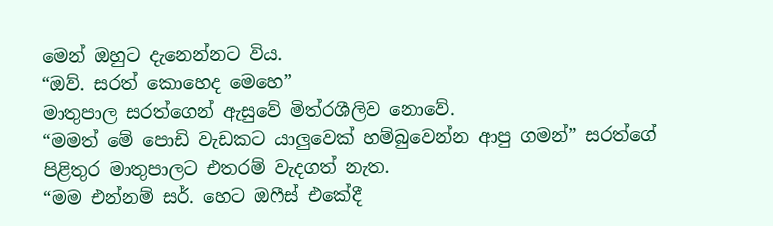මෙන් ඔහුට දැනෙන්නට විය.
“ඔව්. සරත් කොහෙද මෙහෙ”
මාතුපාල සරත්ගෙන් ඇසුවේ මිත්රශීලිව නොවේ.
“මමත් මේ පොඩි වැඩකට යාලුවෙක් හම්බුවෙන්න ආපු ගමන්” සරත්ගේ පිළිතුර මාතුපාලට එතරම් වැදගත් නැත.
“මම එන්නම් සර්. හෙට ඔෆීස් එකේදී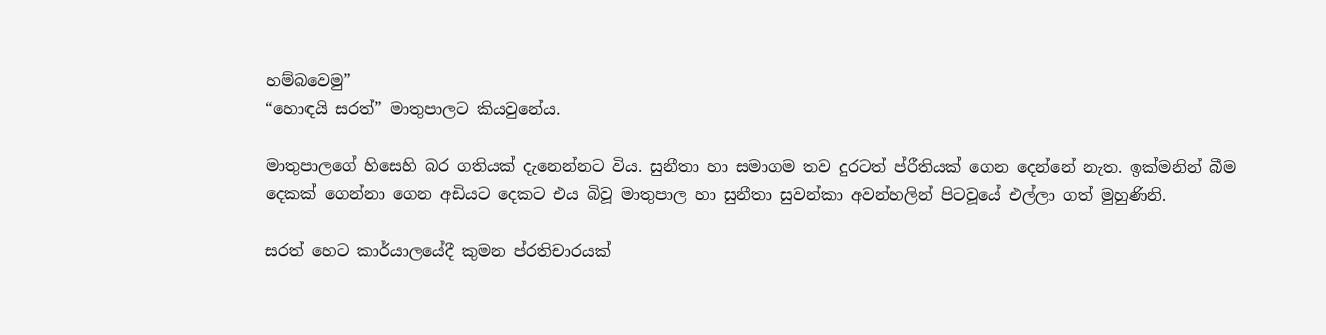හම්බවෙමු”
“හොඳයි සරත්” මාතුපාලට කියවුනේය.

මාතුපාලගේ හිසෙහි බර ගතියක් දැනෙන්නට විය. සුනීතා හා සමාගම තව දුරටත් ප්රීතියක් ගෙන දෙන්නේ නැත. ඉක්මනින් බීම දෙකක් ගෙන්නා ගෙන අඩියට දෙකට එය බිවූ මාතුපාල හා සුනීතා සුවන්කා අවන්හලින් පිටවූයේ එල්ලා ගත් මුහුණිනි.

සරත් හෙට කාර්යාලයේදී කුමන ප්රතිචාරයක්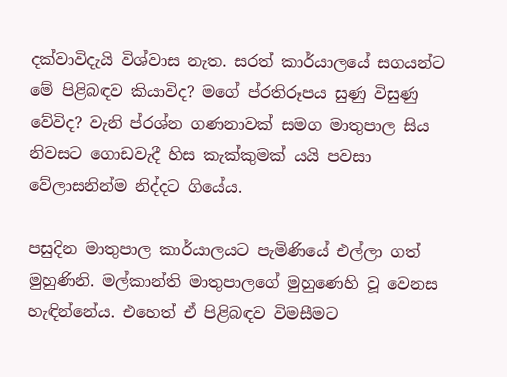දක්වාවිදැයි විශ්වාස නැත. සරත් කාර්යාලයේ සගයන්ට මේ පිළිබඳව කියාවිද? මගේ ප්රතිරූපය සුණු විසුණු වේවිද? වැනි ප්රශ්න ගණනාවක් සමග මාතුපාල සිය නිවසට ගොඩවැදී හිස කැක්කුමක් යයි පවසා වේලාසනින්ම නිද්දට ගියේය.

පසුදින මාතුපාල කාර්යාලයට පැමිණියේ එල්ලා ගත් මුහුණිනි. මල්කාන්ති මාතුපාලගේ මුහුණෙහි වූ වෙනස හැඳින්නේය. එහෙත් ඒ පිළිබඳව විමසීමට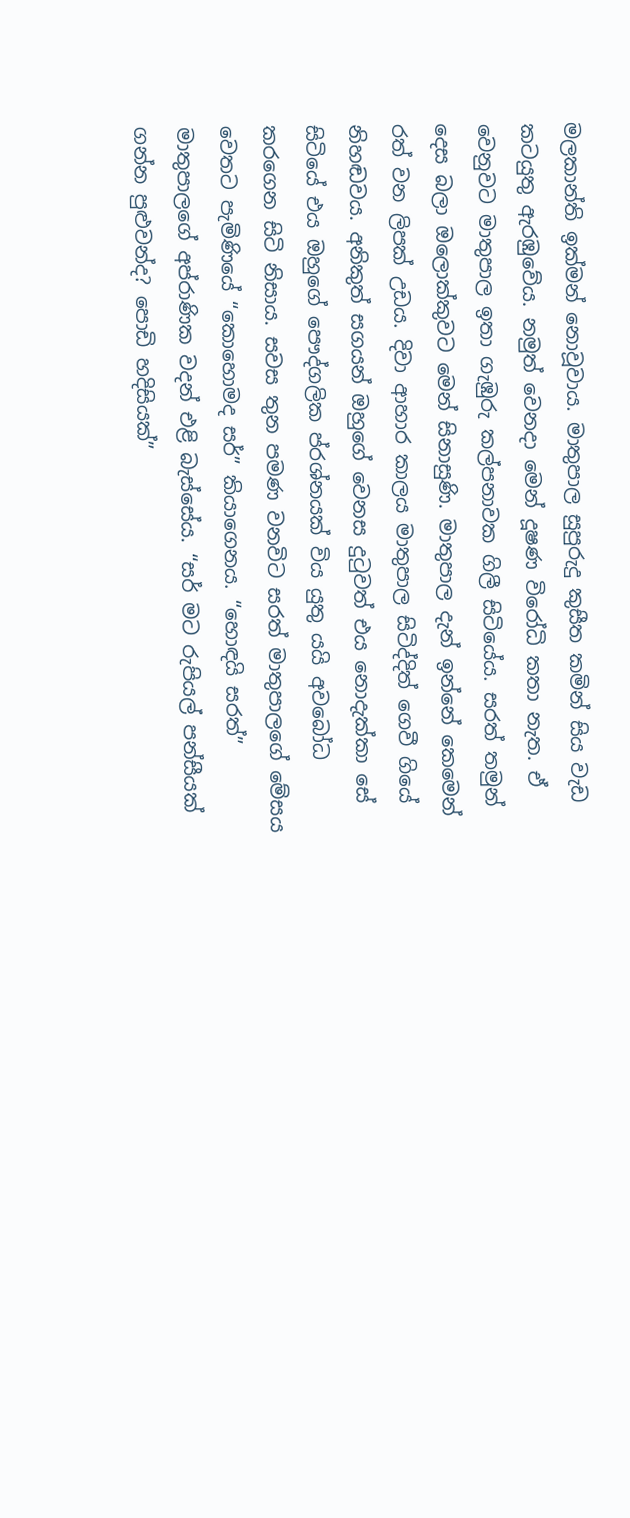මලකාන්ති ඉක්මන් නොවූවාය. මාතුපාල සුපුරුදු කුසීත කමින් සිය වැඩ කටයුතු ඇරඹුවේය. නමුත් වෙනදා මෙන් දූෂණ විරෝධි කතා නැත. ඒ වෙනුවට මාතුපාල ඉතා ගැඹුරු කල්පනාවක ගිලී සිටියේය. සරත් තමුන් දෙස බලා ඔලොක්කුවට මෙන් සිනාසුණි. මාතුපාල දැන් ඉන්නේ කෙමෙන් රත් වන ලිපක් උඩය. දිවා ආහාර කාලය මාතුපාල සිටිද්දිත් ගෙවී ගියේ නිහඬවය. අනිකුත් සගයන් ඔහුගේ වෙනස දුටුවත් එය නොදැක්කා සේ සිටියේ එය ඔහුගේ පෞද්ගලික ප්රශ්නයක් විය යුතු යයි අවබෝධ කරගෙන සිටි නිසාය. සවස තුන පමණ වනවිට සරත් මාතුපාලගේ මේසය වෙතට පැමිණියේ “කොහොමද සර්” කියාගෙනය. “හොඳයි සරත්” මාතුපාලගේ අප්රාණික වදන් එළි බැස්සේය. “සර් මට රුපියල් පන්සීයක් ගන්න පුළුවන්ද? පොඩි හදිසියක්”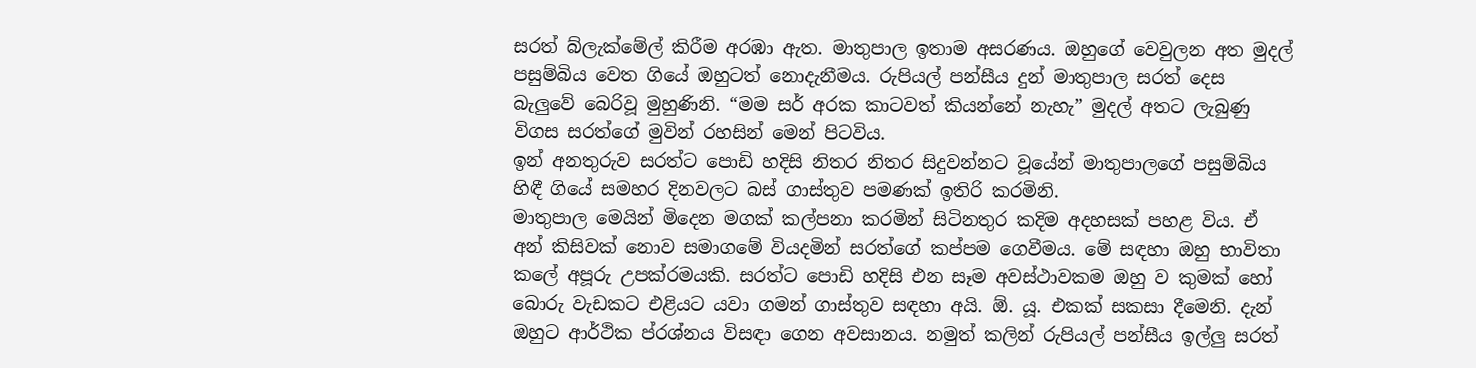සරත් බ්ලැක්මේල් කිරීම අරඹා ඇත. මාතුපාල ඉතාම අසරණය. ඔහුගේ වෙවුලන අත මුදල් පසුම්බිය වෙත ගියේ ඔහුටත් නොදැනීමය. රුපියල් පන්සීය දුන් මාතුපාල සරත් දෙස බැලුවේ බෙරිවූ මුහුණිනි. “මම සර් අරක කාටවත් කියන්නේ නැහැ” මුදල් අතට ලැබුණු විගස සරත්ගේ මුවින් රහසින් මෙන් පිටවිය.
ඉන් අනතුරුව සරත්ට පොඩි හදිසි නිතර නිතර සිදුවන්නට වූයේන් මාතුපාලගේ පසුම්බිය හිඳී ගියේ සමහර දිනවලට බස් ගාස්තුව පමණක් ඉතිරි කරමිනි.
මාතුපාල මෙයින් මිදෙන මගක් කල්පනා කරමින් සිටිනතුර කදිම අදහසක් පහළ විය. ඒ අන් කිසිවක් නොව සමාගමේ වියදමින් සරත්ගේ කප්පම ගෙවීමය. මේ සඳහා ඔහු භාවිතා කලේ අපූරු උපක්රමයකි. සරත්ට පොඩි හදිසි එන සෑම අවස්ථාවකම ඔහු ව කුමක් හෝ බොරු වැඩකට එළියට යවා ගමන් ගාස්තුව සඳහා අයි. ඕ. යූ. එකක් සකසා දීමෙනි. දැන් ඔහුට ආර්ථික ප්රශ්නය විසඳා ගෙන අවසානය. නමුත් කලින් රුපියල් පන්සීය ඉල්ලු සරත්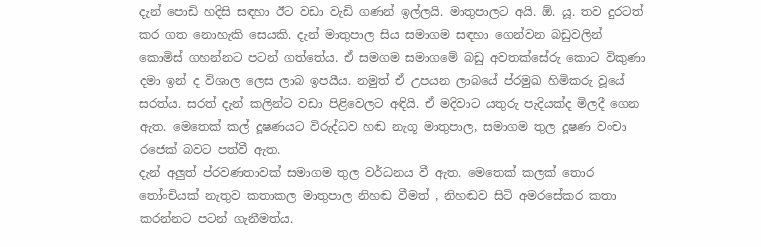දැන් පොඩි හදිසි සඳහා ඊට වඩා වැඩි ගණන් ඉල්ලයි. මාතුපාලට අයි. ඕ. යූ. තව දුරටත් කර ගත නොහැකි සෙයකි. දැන් මාතුපාල සිය සමාගම සඳහා ගෙන්වන බඩුවලින් කොමිස් ගහන්නට පටන් ගත්තේය. ඒ සමගම සමාගමේ බඩු අවතක්සේරු කොට විකුණා දමා ඉන් ද විශාල ලෙස ලාබ ඉපයීය. නමුත් ඒ උපයන ලාබයේ ප්රමුඛ හිමිකරු වූයේ සරත්ය. සරත් දැන් කලින්ට වඩා පිළිවෙලට අඳියි. ඒ මදිවාට යතුරු පැදියක්ද මිලදී ගෙන ඇත. මෙතෙක් කල් දූෂණයට විරුද්ධව හඬ නැගූ මාතුපාල, සමාගම තුල දූෂණ වංචා රජෙක් බවට පත්වී ඇත.
දැන් අලුත් ප්රවණතාවක් සමාගම තුල වර්ධනය වී ඇත. මෙතෙක් කලක් තොර තෝංචියක් නැතුව කතාකල මාතුපාල නිහඬ වීමත් , නිහඬව සිටි අමරසේකර කතා කරන්නට පටන් ගැනීමත්ය.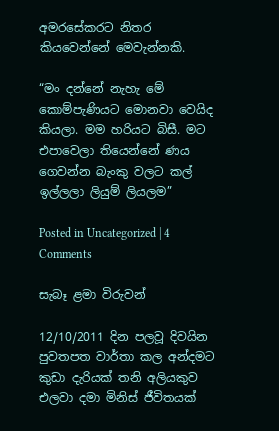අමරසේකරට නිතර කියවෙන්නේ මෙවැන්නකි.

“මං දන්නේ නැහැ මේ කොම්පැණියට මොනවා වෙයිද කියලා. මම හරියට බිසී. මට එපාවෙලා තියෙන්නේ ණය ගෙවන්න බැංකු වලට කල් ඉල්ලලා ලියුම් ලියලම”

Posted in Uncategorized | 4 Comments

සැබෑ ළමා විරුවන්

12/10/2011 දින පලවූ දිවයින පුවතපත වාර්තා කල අන්දමට කුඩා දැරියක් තනි අලියකුව එලවා දමා මිනිස් ජීවිතයක්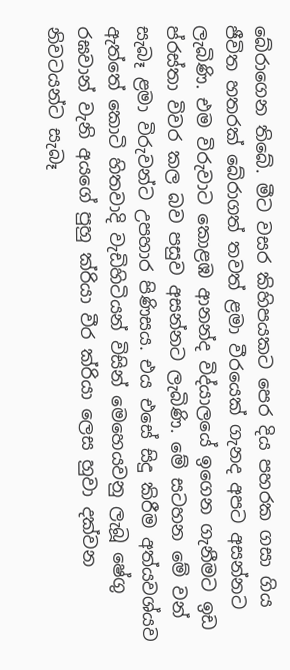බේරාගෙන තිබේ. මීට වසර කිහිපයකට පෙර දිය පහරක ගසා ගිය ජීවිත හතරක් බේරාගත් තවත් ළමා වීරයෙක් ගැනද අපට අසන්නට ලැබිණි. එම විරුවාට කොළඹ ආනන්ද විද්යාලයේ ඉගෙන ගැනීමට ඉඩ ප්රස්තා විවර කල බව පසුව අසන්නට ලැබිණි. මේ සටහන මේ වන් සැබෑ ළමා විරුවන්ට උපහාර පිණිසය. එය එසේ සිදු කිරීම අත්යවශ්යව ඇත්තේ කොටි හිතවාදි වැඩිහිටියන් විසින් මෙහෙයවනු ලැබූ ෂේගු රඝවාන් වැනි අයගේ පුහු ක්රියා වීර ක්රියා ලෙස හුවා දක්වන නිවටයන්ට සැබෑ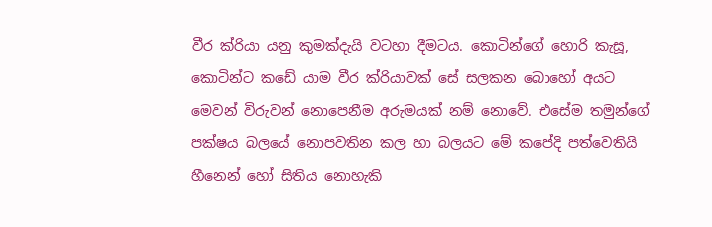වීර ක්රියා යනු කුමක්දැයි වටහා දීමටය. කොටින්ගේ හොරි කැසූ, කොටින්ට කඩේ යාම වීර ක්රියාවක් සේ සලකන බොහෝ අයට මෙවන් විරුවන් නොපෙනීම අරුමයක් නම් නොවේ. එසේම තමුන්ගේ පක්ෂය බලයේ නොපවතින කල හා බලයට මේ කපේදි පත්වෙතියි හීනෙන් හෝ සිතිය නොහැකි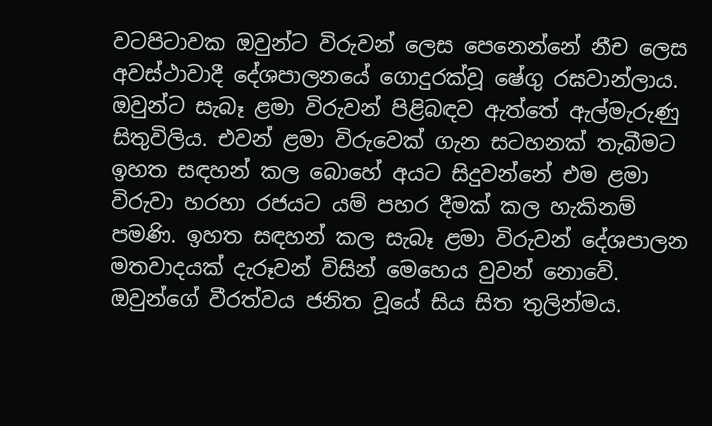වටපිටාවක ඔවුන්ට විරුවන් ලෙස පෙනෙන්නේ නීච ලෙස අවස්ථාවාදී දේශපාලනයේ ගොදුරක්වූ ෂේගු රඝවාන්ලාය. ඔවුන්ට සැබෑ ළමා විරුවන් පිළිබඳව ඇත්තේ ඇල්මැරුණු සිතුවිලිය. එවන් ළමා විරුවෙක් ගැන සටහනක් තැබීමට ඉහත සඳහන් කල බොහේ අයට සිදුවන්නේ එම ළමා විරුවා හරහා රජයට යම් පහර දීමක් කල හැකිනම් පමණි. ඉහත සඳහන් කල සැබෑ ළමා විරුවන් දේශපාලන මතවාදයක් දැරූවන් විසින් මෙහෙය වුවන් නොවේ. ඔවුන්ගේ වීරත්වය ජනිත වූයේ සිය සිත තුලින්මය.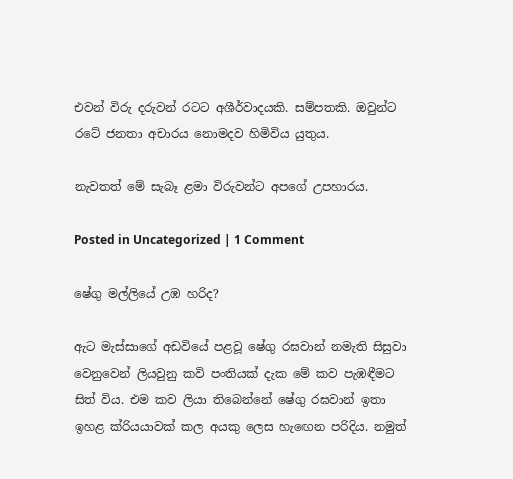එවන් විරු දරුවන් රටට අශීර්වාදයකි. සම්පතකි. ඔවුන්ට රටේ ජනතා අචාරය නොමදව හිමිවිය යුතුය.

නැවතත් මේ සැබෑ ළමා විරුවන්ට අපගේ උපහාරය.

Posted in Uncategorized | 1 Comment

ෂේගු මල්ලියේ උඹ හරිද?

ඇට මැස්සාගේ අඩවියේ පළවූ ෂේගු රඝවාන් නමැති සිසුවා වෙනුවෙන් ලියවුනු කවි පංතියක් දැක මේ කව පැඹඳීමට සිත් විය. එම කව ලියා තිබෙන්නේ ෂේගු රඝවාන් ඉතා ඉහළ ක්රියයාවක් කල අයකු ලෙස හැඟෙන පරිදිය. නමුත්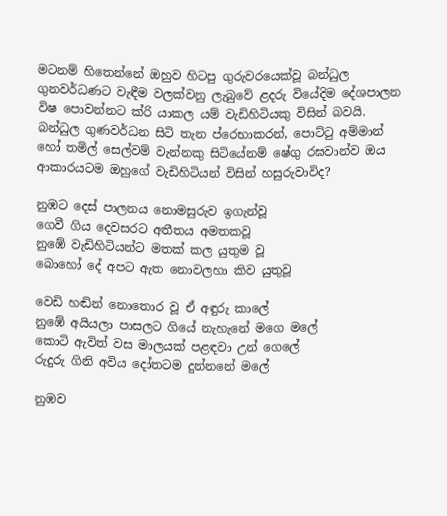මටනම් හිතෙන්නේ ඔහුව හිටපු ගුරුවරයෙක්වූ බන්ධුල ගුනවර්ධණට වැඳීම වලක්වනු ලැබුවේ ළදරු වියේදිම දේශපාලන විෂ පොවන්නට ක්රි යාකල යම් වැඩිහිටියකු විසින් බවයි. බන්ධුල ගුණවර්ධන සිටි තැන ප්රෙභාකරන්, පොට්ටු අම්මාන් හෝ තමිල් සෙල්වම් වැන්නකු සිටියේනම් ෂේගු රඝවාන්ව ඔය ආකාරයටම ඔහුගේ වැඩිහිටියන් විසින් හසුරුවාවිද?

නුඹට දෙස් පාලනය නොමසුරුව ඉගැන්වූ
ගෙවී ගිය දෙවසරට අතීතය අමතකවූ
නුඹේ වැඩිහිටියන්ට මතක් කල යුතුම වූ
බොහෝ දේ අපට ඇත නොවලහා කිව යුතුවූ

වෙඩි හඬින් නොතොර වූ ඒ අඳුරු කාලේ
නුඹේ අයියලා පාසලට ගියේ නැහැනේ මගෙ මලේ
කොටි ඇවිත් වස මාලයක් පළඳවා උන් ගෙලේ
රුදුරු ගිනි අවිය දෝතටම දුන්නනේ මලේ

නුඹව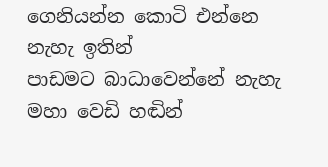ගෙනියන්න කොටි එන්නෙ නැහැ ඉතින්
පාඩමට බාධාවෙන්නේ නැහැ මහා වෙඩි හඬින්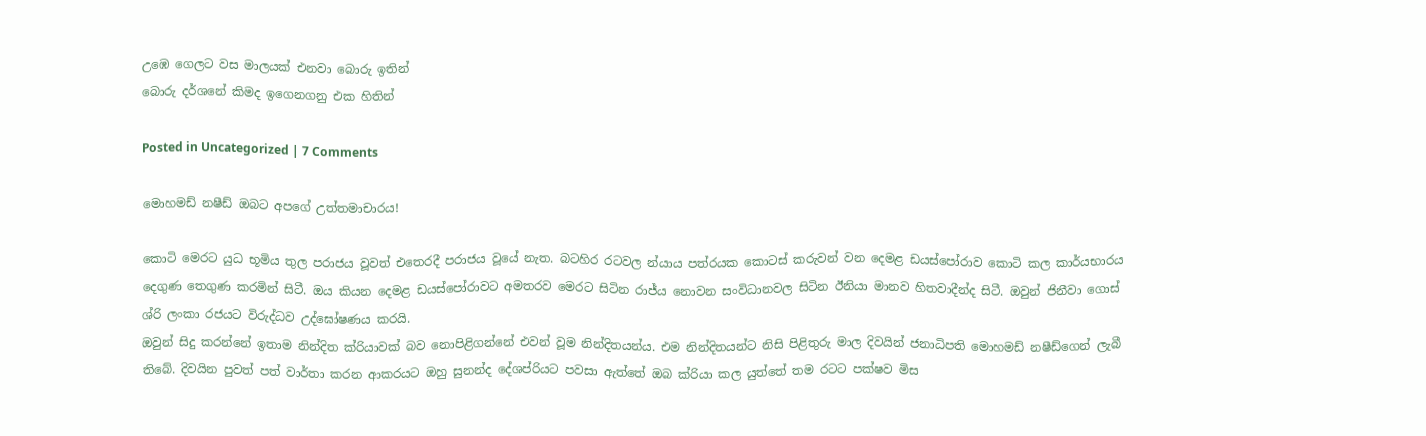උඹෙ ගෙලට වස මාලයක් එනවා බොරු ඉතින්
බොරු දර්ශනේ කිමද ඉගෙනගනු එක හිතින්

Posted in Uncategorized | 7 Comments

මොහමඩ් නෂීඩ් ඔබට අපගේ උත්තමාචාරය!

කොටි මෙරට යුධ භූමිය තුල පරාජය වූවත් එතෙරදී පරාජය වූයේ නැත. බටහිර රටවල න්යාය පත්රයක කොටස් කරුවන් වන දෙමළ ඩයස්පෝරාව කොටි කල කාර්යභාරය දෙගුණ තෙගුණ කරමින් සිටී. ඔය කියන දෙමළ ඩයස්පෝරාවට අමතරව මෙරට සිටින රාජ්ය නොවන සංවිධානවල සිටින ඊනියා මානව හිතවාදීන්ද සිටී. ඔවුන් ජිනීවා ගොස් ශ්රි ලංකා රජයට විරුද්ධව උද්ඝෝෂණය කරයි.
ඔවුන් සිදු කරන්නේ ඉතාම නින්දිත ක්රියාවක් බව නොපිළිගන්නේ එවන් වූම නින්දිතයන්ය. එම නින්දිතයන්ට නිසි පිළිතුරු මාල දිවයින් ජනාධිපති මොහමඩ් නෂීඩ්ගෙන් ලැබී තිබේ. දිවයින පුවත් පත් වාර්තා කරන ආකරයට ඔහු සුනන්ද දේශප්රියට පවසා ඇත්තේ ඔබ ක්රියා කල යුත්තේ තම රටට පක්ෂව මිස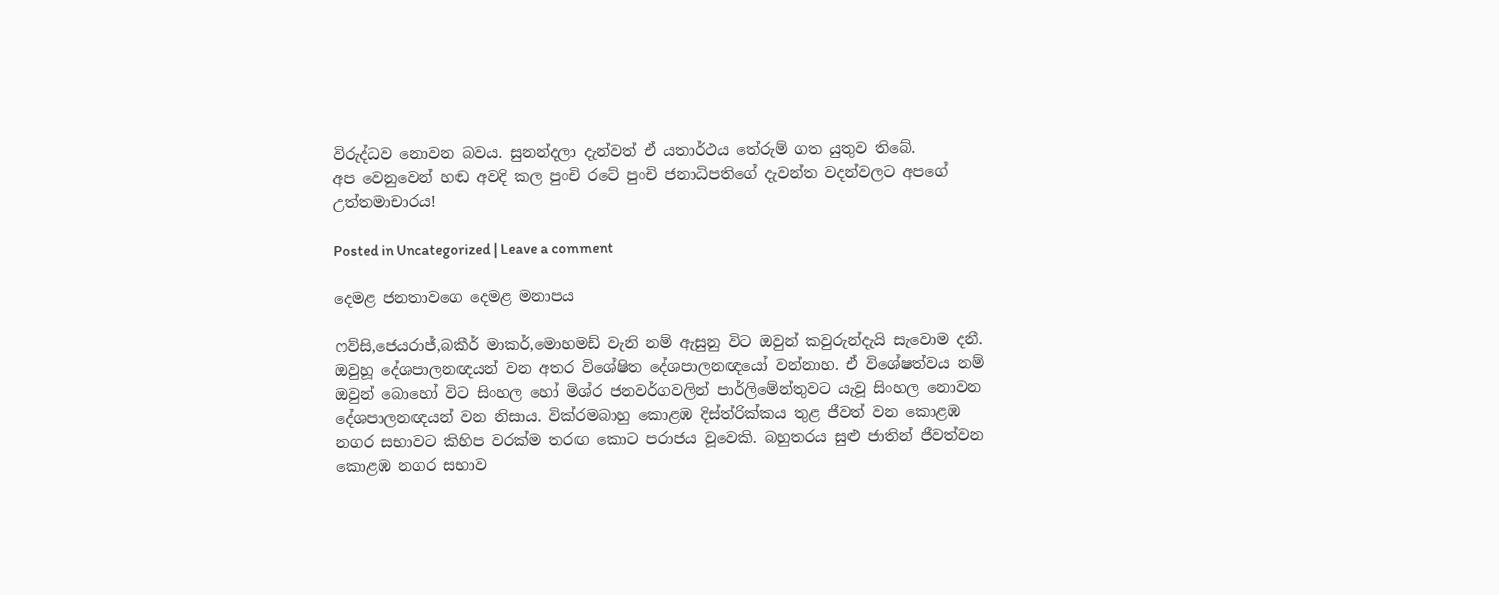විරුද්ධව නොවන බවය. සුනන්දලා දැන්වත් ඒ යතාර්ථය තේරුම් ගත යුතුව තිබේ.
අප වෙනුවෙන් හඬ අවදි කල පුංචි රටේ පුංචි ජනාධිපතිගේ දැවන්ත වදන්වලට අපගේ උත්තමාචාරය!

Posted in Uncategorized | Leave a comment

දෙමළ ජනතාවගෙ දෙමළ මනාපය

ෆව්සි,ජෙයරාජ්,බකීර් මාකර්,මොහමඩ් වැනි නම් ඇසුනු විට ඔවුන් කවුරුන්දැයි සැවොම දනී. ඔවුහූ දේශපාලනඥයන් වන අතර විශේෂිත දේශපාලනඥයෝ වන්නාහ. ඒ විශේෂත්වය නම් ඔවුන් බොහෝ විට සිංහල හෝ මිශ්ර ජනවර්ගවලින් පාර්ලිමේන්තුවට යැවූ සිංහල නොවන දේශපාලනඥයන් වන නිසාය. වික්රමබාහු කොළඹ දිස්ත්රික්කය තුළ ජීවත් වන කොළඹ නගර සභාවට කිහිප වරක්ම තරඟ කොට පරාජය වූවෙකි. බහුතරය සුළු ජාතින් ජීවත්වන කොළඹ නගර සභාව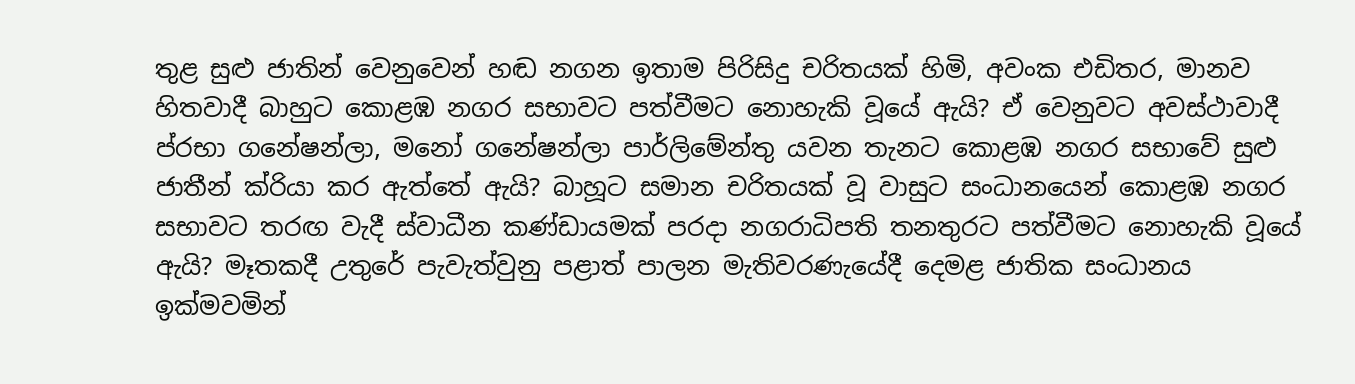තුළ සුළු ජාතින් වෙනුවෙන් හඬ නගන ඉතාම පිරිසිදු චරිතයක් හිමි, අවංක එඩිතර, මානව හිතවාදී බාහුට කොළඹ නගර සභාවට පත්වීමට නොහැකි වූයේ ඇයි? ඒ වෙනුවට අවස්ථාවාදී ප්රභා ගනේෂන්ලා, මනෝ ගනේෂන්ලා පාර්ලිමේන්තු යවන තැනට කොළඹ නගර සභාවේ සුළු ජාතීන් ක්රියා කර ඇත්තේ ඇයි? බාහූට සමාන චරිතයක් වූ වාසුට සංධානයෙන් කොළඹ නගර සභාවට තරඟ වැදී ස්වාධීන කණ්ඩායමක් පරදා නගරාධිපති තනතුරට පත්වීමට නොහැකි වූයේ ඇයි? මෑතකදී උතුරේ පැවැත්වුනු පළාත් පාලන මැතිවරණැයේදී දෙමළ ජාතික සංධානය ඉක්මවමින්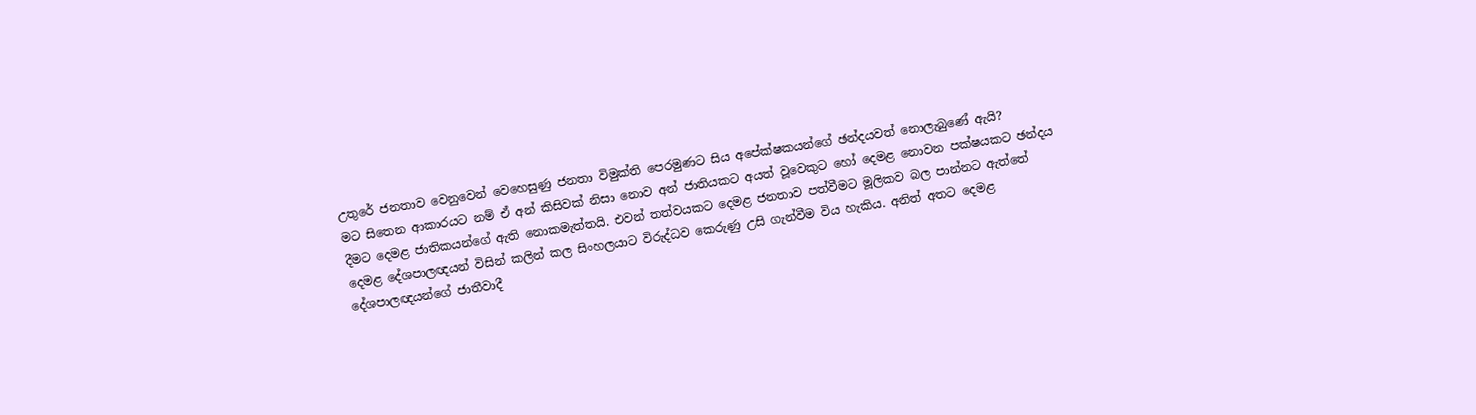උතුරේ ජනතාව වෙනුවෙන් වෙහෙසුණු ජනතා විමුක්ති පෙරමුණට සිය අපේක්ෂකයන්ගේ ඡන්දයවත් නොලැබුණේ ඇයි?
මට සිතෙන ආකාරයට නම් ඒ අන් කිසිවක් නිසා නොව අන් ජාතියකට අයත් වූවෙකුට හෝ දෙමළ නොවන පක්ෂයකට ඡන්දය දීමට දෙමළ ජාතිකයන්ගේ ඇති නොකමැත්තයි. එවන් තත්වයකට දෙමළ ජනතාව පත්වීමට මූලිකව බල පාන්නට ඇත්තේ දෙමළ දේශපාලඥයන් විසින් කලින් කල සිංහලයාට විරුද්ධව කෙරුණු උසි ගැන්වීම විය හැකිය. අනිත් අතට දෙමළ දේශපාලඥයන්ගේ ජාතීවාදී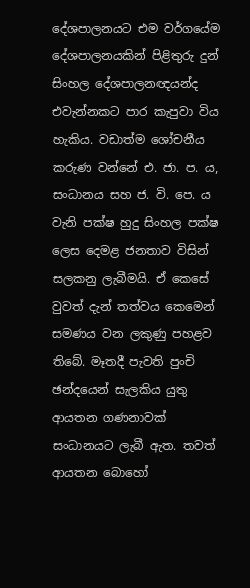දේශපාලනයට එම වර්ගයේම දේශපාලනයකින් පිළිතුරු දුන් සිංහල දේශපාලනඥයන්ද එවැන්නකට පාර කැපුවා විය හැකිය. වඩාත්ම ශෝචනීය කරුණ වන්නේ එ. ජා. ප. ය, සංධානය සහ ජ. වි. පෙ. ය වැනි පක්ෂ හුදු සිංහල පක්ෂ ලෙස දෙමළ ජනතාව විසින් සලකනු ලැබීමයි. ඒ කෙසේ වුවත් දැන් තත්වය කෙමෙන් සමණය වන ලකුණු පහළව තිබේ. මෑතදී පැවති පුංචි ඡන්දයෙන් සැලකිය යුතු ආයතන ගණනාවක් සංධානයට ලැබී ඇත. තවත් ආයතන බොහෝ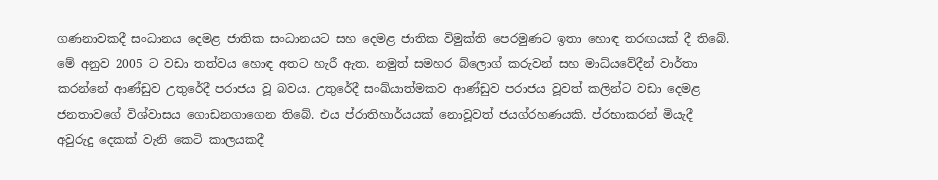ගණනාවකදී සංධානය දෙමළ ජාතික සංධානයට සහ දෙමළ ජාතික විමුක්ති පෙරමුණට ඉතා හොඳ තරඟයක් දී තිබේ. මේ අනුව 2005 ට වඩා තත්වය හොඳ අතට හැරී ඇත. නමුත් සමහර බ්ලොග් කරුවන් සහ මාධ්යවේදීන් වාර්තා කරන්නේ ආණ්ඩුව උතුරේදී පරාජය වූ බවය. උතුරේදී සංඛ්යාත්මකව ආණ්ඩුව පරාජය වූවත් කලින්ට වඩා දෙමළ ජනතාවගේ විශ්වාසය ගොඩනගාගෙන තිබේ. එය ප්රාතිහාර්යයක් නොවූවත් ජයග්රහණයකි. ප්රභාකරන් මියැදී අවුරුදු දෙකක් වැනි කෙටි කාලයකදී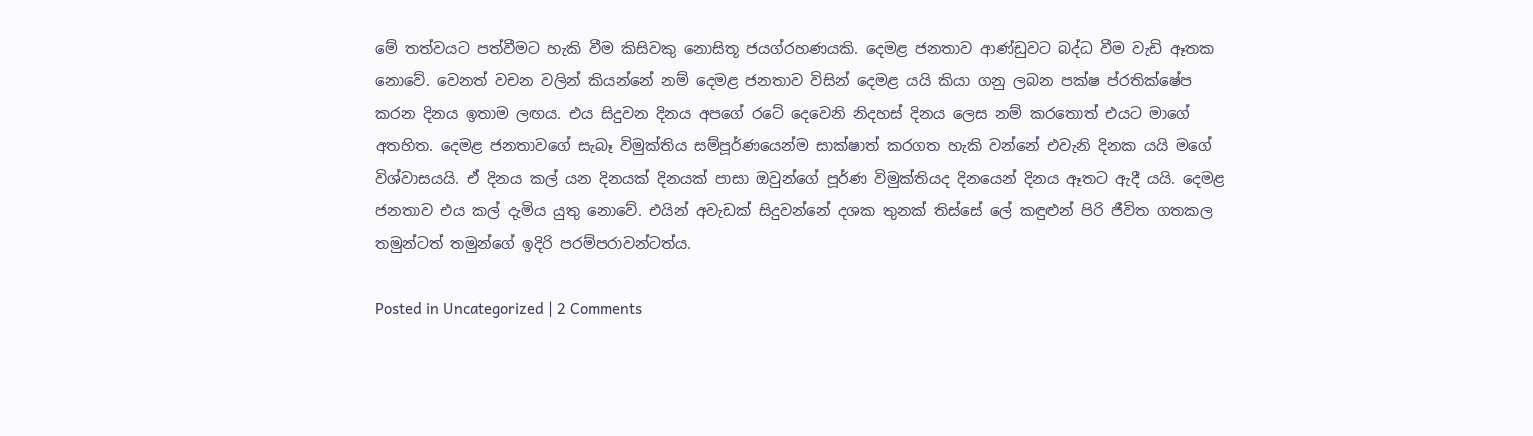මේ තත්වයට පත්වීමට හැකි වීම කිසිවකු නොසිතූ ජයග්රහණයකි. දෙමළ ජනතාව ආණ්ඩුවට බද්ධ වීම වැඩි ඈතක නොවේ. වෙනත් වචන වලින් කියන්නේ නම් දෙමළ ජනතාව විසින් දෙමළ යයි කියා ගනු ලබන පක්ෂ ප්රතික්ෂේප කරන දිනය ඉතාම ලඟය. එය සිදුවන දිනය අපගේ රටේ දෙවෙනි නිදහස් දිනය ලෙස නම් කරතොත් එයට මාගේ අතහිත. දෙමළ ජනතාවගේ සැබෑ විමුක්තිය සම්පූර්ණයෙන්ම සාක්ෂාත් කරගත හැකි වන්නේ එවැනි දිනක යයි මගේ විශ්වාසයයි. ඒ දිනය කල් යන දිනයක් දිනයක් පාසා ඔවුන්ගේ පූර්ණ විමුක්තියද දිනයෙන් දිනය ඈතට ඇදී යයි. දෙමළ ජනතාව එය කල් දැමිය යුතු නොවේ. එයින් අවැඩක් සිදුවන්නේ දශක තුනක් තිස්සේ ලේ කඳුළුන් පිරි ජීවිත ගතකල තමුන්ටත් තමුන්ගේ ඉදිරි පරම්පරාවන්ටත්ය.

Posted in Uncategorized | 2 Comments